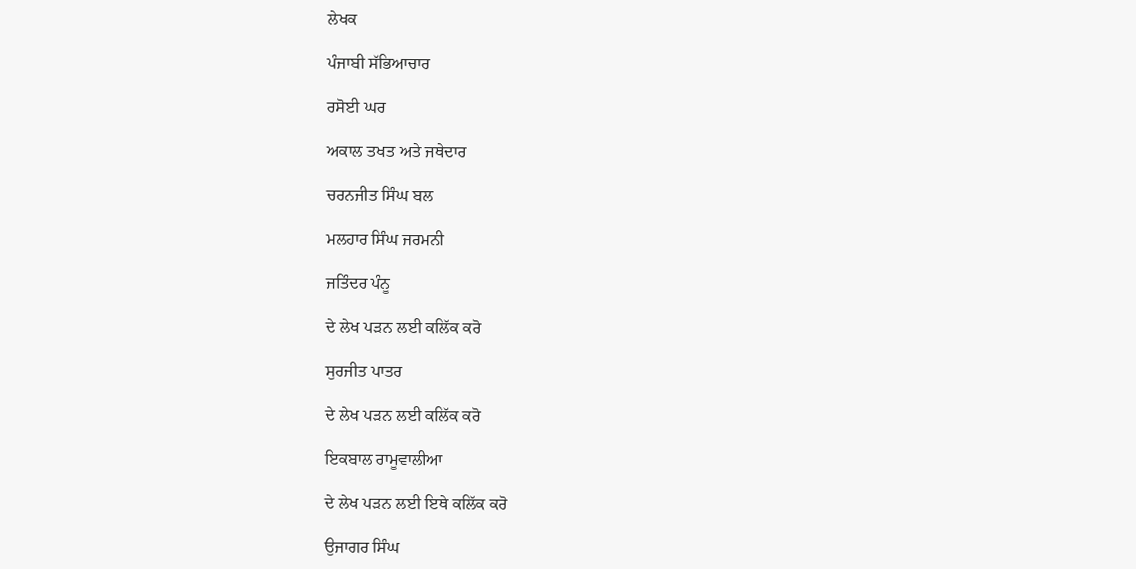ਲੇਖਕ

ਪੰਜਾਬੀ ਸੱਭਿਆਚਾਰ

ਰਸੋਈ ਘਰ

ਅਕਾਲ ਤਖਤ ਅਤੇ ਜਥੇਦਾਰ

ਚਰਨਜੀਤ ਸਿੰਘ ਬਲ

ਮਲਹਾਰ ਸਿੰਘ ਜਰਮਨੀ

ਜਤਿੰਦਰ ਪੰਨੂ

ਦੇ ਲੇਖ ਪੜਨ ਲਈ ਕਲਿੱਕ ਕਰੋ

ਸੁਰਜੀਤ ਪਾਤਰ

ਦੇ ਲੇਖ ਪੜਨ ਲਈ ਕਲਿੱਕ ਕਰੋ

ਇਕਬਾਲ ਰਾਮੂਵਾਲੀਆ

ਦੇ ਲੇਖ ਪੜਨ ਲਈ ਇਥੇ ਕਲਿੱਕ ਕਰੋ

ਉਜਾਗਰ ਸਿੰਘ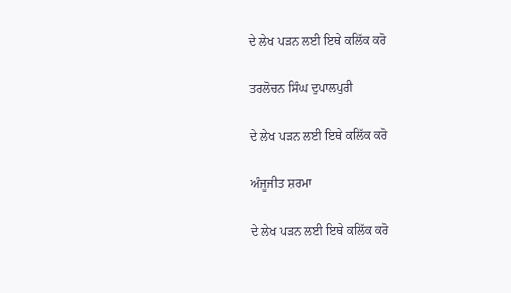ਦੇ ਲੇਖ ਪੜਨ ਲਈ ਇਥੇ ਕਲਿੱਕ ਕਰੋ

ਤਰਲੋਚਨ ਸਿੰਘ ਦੁਪਾਲਪੁਰੀ

ਦੇ ਲੇਖ ਪੜਨ ਲਈ ਇਥੇ ਕਲਿੱਕ ਕਰੋ

ਅੰਜੂਜੀਤ ਸ਼ਰਮਾ

ਦੇ ਲੇਖ ਪੜਨ ਲਈ ਇਥੇ ਕਲਿੱਕ ਕਰੋ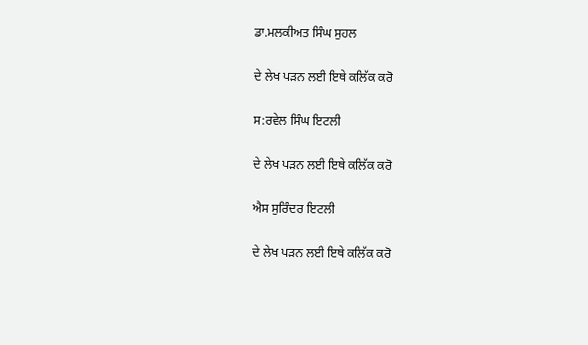ਡਾ.ਮਲਕੀਅਤ ਸਿੰਘ ਸੁਹਲ

ਦੇ ਲੇਖ ਪੜਨ ਲਈ ਇਥੇ ਕਲਿੱਕ ਕਰੋ

ਸ:ਰਵੇਲ ਸਿੰਘ ਇਟਲੀ

ਦੇ ਲੇਖ ਪੜਨ ਲਈ ਇਥੇ ਕਲਿੱਕ ਕਰੋ

ਐਸ ਸੁਰਿੰਦਰ ਇਟਲੀ

ਦੇ ਲੇਖ ਪੜਨ ਲਈ ਇਥੇ ਕਲਿੱਕ ਕਰੋ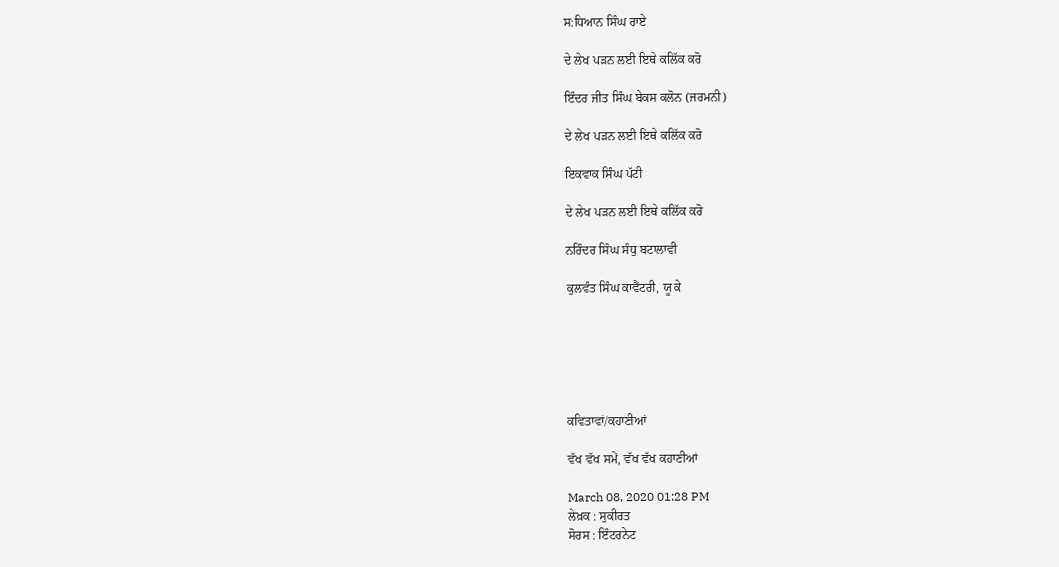ਸ:ਧਿਆਨ ਸਿੰਘ ਰਾਏ

ਦੇ ਲੇਖ ਪੜਨ ਲਈ ਇਥੇ ਕਲਿੱਕ ਕਰੋ

ਇੰਦਰ ਜੀਤ ਸਿੰਘ ਬੇਕਸ ਕਲੋਨ (ਜਰਮਨੀ)

ਦੇ ਲੇਖ ਪੜਨ ਲਈ ਇਥੇ ਕਲਿੱਕ ਕਰੋ

ਇਕਵਾਕ ਸਿੰਘ ਪੱਟੀ

ਦੇ ਲੇਖ ਪੜਨ ਲਈ ਇਥੇ ਕਲਿੱਕ ਕਰੋ

ਨਰਿੰਦਰ ਸਿੰਘ ਸੰਧੁ ਬਟਾਲਾਵੀ

ਕੁਲਵੰਤ ਸਿੰਘ ਕਾਵੈਂਟਰੀ, ਯੂ ਕੇ






ਕਵਿਤਾਵਾਂ/ਕਹਾਣੀਆਂ

ਵੱਖ ਵੱਖ ਸਮੇਂ, ਵੱਖ ਵੱਖ ਕਹਾਣੀਆਂ

March 08, 2020 01:28 PM
ਲੇਖ਼ਕ : ਸੁਕੀਰਤ
ਸੋਰਸ : ਇੰਟਰਨੇਟ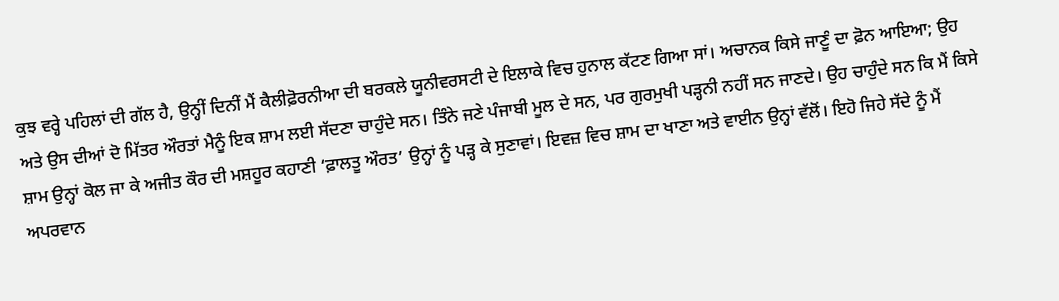ਕੁਝ ਵਰ੍ਹੇ ਪਹਿਲਾਂ ਦੀ ਗੱਲ ਹੈ, ਉਨ੍ਹੀਂ ਦਿਨੀਂ ਮੈਂ ਕੈਲੀਫ਼ੋਰਨੀਆ ਦੀ ਬਰਕਲੇ ਯੂਨੀਵਰਸਟੀ ਦੇ ਇਲਾਕੇ ਵਿਚ ਹੁਨਾਲ ਕੱਟਣ ਗਿਆ ਸਾਂ। ਅਚਾਨਕ ਕਿਸੇ ਜਾਣੂੰ ਦਾ ਫ਼ੋਨ ਆਇਆ; ਉਹ ਅਤੇ ਉਸ ਦੀਆਂ ਦੋ ਮਿੱਤਰ ਔਰਤਾਂ ਮੈਨੂੰ ਇਕ ਸ਼ਾਮ ਲਈ ਸੱਦਣਾ ਚਾਹੁੰਦੇ ਸਨ। ਤਿੰਨੇ ਜਣੇ ਪੰਜਾਬੀ ਮੂਲ ਦੇ ਸਨ, ਪਰ ਗੁਰਮੁਖੀ ਪੜ੍ਹਨੀ ਨਹੀਂ ਸਨ ਜਾਣਦੇ। ਉਹ ਚਾਹੁੰਦੇ ਸਨ ਕਿ ਮੈਂ ਕਿਸੇ ਸ਼ਾਮ ਉਨ੍ਹਾਂ ਕੋਲ ਜਾ ਕੇ ਅਜੀਤ ਕੌਰ ਦੀ ਮਸ਼ਹੂਰ ਕਹਾਣੀ ‘ਫ਼ਾਲਤੂ ਔਰਤ’ ਉਨ੍ਹਾਂ ਨੂੰ ਪੜ੍ਹ ਕੇ ਸੁਣਾਵਾਂ। ਇਵਜ਼ ਵਿਚ ਸ਼ਾਮ ਦਾ ਖਾਣਾ ਅਤੇ ਵਾਈਨ ਉਨ੍ਹਾਂ ਵੱਲੋਂ। ਇਹੋ ਜਿਹੇ ਸੱਦੇ ਨੂੰ ਮੈਂ ਅਪਰਵਾਨ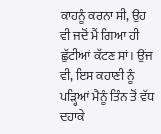ਕਾਹਨੂੰ ਕਰਨਾ ਸੀ, ਉਹ ਵੀ ਜਦੋਂ ਮੈਂ ਗਿਆ ਹੀ ਛੁੱਟੀਆਂ ਕੱਟਣ ਸਾਂ। ਉਂਜ ਵੀ, ਇਸ ਕਹਾਣੀ ਨੂੰ ਪੜ੍ਹਿਆਂ ਮੈਨੂੰ ਤਿੰਨ ਤੋਂ ਵੱਧ ਦਹਾਕੇ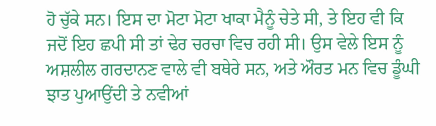ਹੋ ਚੁੱਕੇ ਸਨ। ਇਸ ਦਾ ਮੋਟਾ ਮੋਟਾ ਖਾਕਾ ਮੈਨੂੰ ਚੇਤੇ ਸੀ, ਤੇ ਇਹ ਵੀ ਕਿ ਜਦੋਂ ਇਹ ਛਪੀ ਸੀ ਤਾਂ ਢੇਰ ਚਰਚਾ ਵਿਚ ਰਹੀ ਸੀ। ਉਸ ਵੇਲੇ ਇਸ ਨੂੰ ਅਸ਼ਲੀਲ ਗਰਦਾਨਣ ਵਾਲੇ ਵੀ ਬਥੇਰੇ ਸਨ, ਅਤੇ ਔਰਤ ਮਨ ਵਿਚ ਡੂੰਘੀ ਝਾਤ ਪੁਆਉਂਦੀ ਤੇ ਨਵੀਆਂ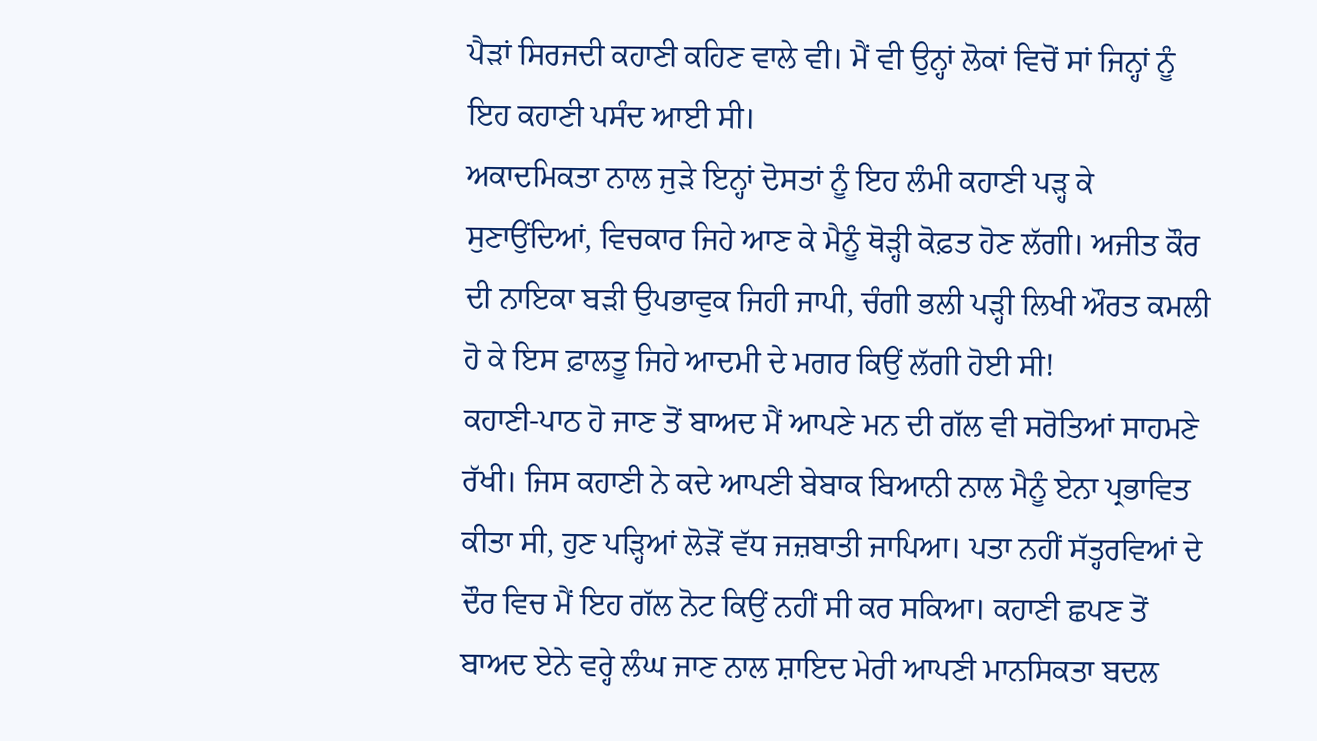ਪੈੜਾਂ ਸਿਰਜਦੀ ਕਹਾਣੀ ਕਹਿਣ ਵਾਲੇ ਵੀ। ਮੈਂ ਵੀ ਉਨ੍ਹਾਂ ਲੋਕਾਂ ਵਿਚੋਂ ਸਾਂ ਜਿਨ੍ਹਾਂ ਨੂੰ ਇਹ ਕਹਾਣੀ ਪਸੰਦ ਆਈ ਸੀ।
ਅਕਾਦਮਿਕਤਾ ਨਾਲ ਜੁੜੇ ਇਨ੍ਹਾਂ ਦੋਸਤਾਂ ਨੂੰ ਇਹ ਲੰਮੀ ਕਹਾਣੀ ਪੜ੍ਹ ਕੇ ਸੁਣਾਉਂਦਿਆਂ, ਵਿਚਕਾਰ ਜਿਹੇ ਆਣ ਕੇ ਮੈਨੂੰ ਥੋੜ੍ਹੀ ਕੋਫ਼ਤ ਹੋਣ ਲੱਗੀ। ਅਜੀਤ ਕੌਰ ਦੀ ਨਾਇਕਾ ਬੜੀ ਉਪਭਾਵੁਕ ਜਿਹੀ ਜਾਪੀ, ਚੰਗੀ ਭਲੀ ਪੜ੍ਹੀ ਲਿਖੀ ਔਰਤ ਕਮਲੀ ਹੋ ਕੇ ਇਸ ਫ਼ਾਲਤੂ ਜਿਹੇ ਆਦਮੀ ਦੇ ਮਗਰ ਕਿਉਂ ਲੱਗੀ ਹੋਈ ਸੀ!
ਕਹਾਣੀ-ਪਾਠ ਹੋ ਜਾਣ ਤੋਂ ਬਾਅਦ ਮੈਂ ਆਪਣੇ ਮਨ ਦੀ ਗੱਲ ਵੀ ਸਰੋਤਿਆਂ ਸਾਹਮਣੇ ਰੱਖੀ। ਜਿਸ ਕਹਾਣੀ ਨੇ ਕਦੇ ਆਪਣੀ ਬੇਬਾਕ ਬਿਆਨੀ ਨਾਲ ਮੈਨੂੰ ਏਨਾ ਪ੍ਰਭਾਵਿਤ ਕੀਤਾ ਸੀ, ਹੁਣ ਪੜ੍ਹਿਆਂ ਲੋੜੋਂ ਵੱਧ ਜਜ਼ਬਾਤੀ ਜਾਪਿਆ। ਪਤਾ ਨਹੀਂ ਸੱਤ੍ਹਰਵਿਆਂ ਦੇ ਦੌਰ ਵਿਚ ਮੈਂ ਇਹ ਗੱਲ ਨੋਟ ਕਿਉਂ ਨਹੀਂ ਸੀ ਕਰ ਸਕਿਆ। ਕਹਾਣੀ ਛਪਣ ਤੋਂ ਬਾਅਦ ਏਨੇ ਵਰ੍ਹੇ ਲੰਘ ਜਾਣ ਨਾਲ ਸ਼ਾਇਦ ਮੇਰੀ ਆਪਣੀ ਮਾਨਸਿਕਤਾ ਬਦਲ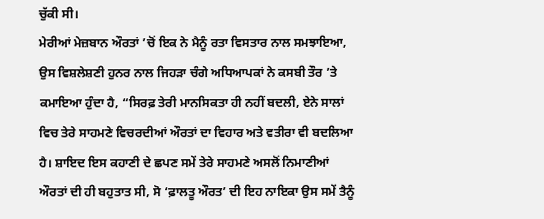ਚੁੱਕੀ ਸੀ।
ਮੇਰੀਆਂ ਮੇਜ਼ਬਾਨ ਔਰਤਾਂ ’ਚੋਂ ਇਕ ਨੇ ਮੈਨੂੰ ਰਤਾ ਵਿਸਤਾਰ ਨਾਲ ਸਮਝਾਇਆ, ਉਸ ਵਿਸ਼ਲੇਸ਼ਣੀ ਹੁਨਰ ਨਾਲ ਜਿਹੜਾ ਚੰਗੇ ਅਧਿਆਪਕਾਂ ਨੇ ਕਸਬੀ ਤੌਰ ’ਤੇ ਕਮਾਇਆ ਹੁੰਦਾ ਹੈ, “ਸਿਰਫ਼ ਤੇਰੀ ਮਾਨਸਿਕਤਾ ਹੀ ਨਹੀਂ ਬਦਲੀ, ਏਨੇ ਸਾਲਾਂ ਵਿਚ ਤੇਰੇ ਸਾਹਮਣੇ ਵਿਚਰਦੀਆਂ ਔਰਤਾਂ ਦਾ ਵਿਹਾਰ ਅਤੇ ਵਤੀਰਾ ਵੀ ਬਦਲਿਆ ਹੈ। ਸ਼ਾਇਦ ਇਸ ਕਹਾਣੀ ਦੇ ਛਪਣ ਸਮੇਂ ਤੇਰੇ ਸਾਹਮਣੇ ਅਸਲੋਂ ਨਿਮਾਣੀਆਂ ਔਰਤਾਂ ਦੀ ਹੀ ਬਹੁਤਾਤ ਸੀ, ਸੋ ‘ਫ਼ਾਲਤੂ ਔਰਤ’ ਦੀ ਇਹ ਨਾਇਕਾ ਉਸ ਸਮੇਂ ਤੈਨੂੰ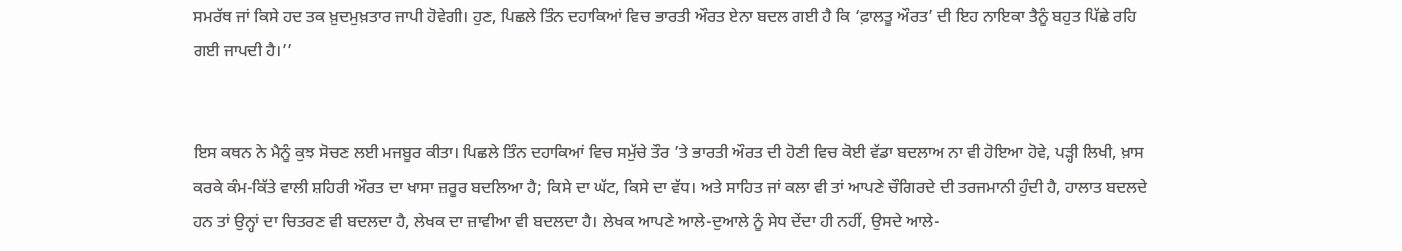ਸਮਰੱਥ ਜਾਂ ਕਿਸੇ ਹਦ ਤਕ ਖ਼ੁਦਮੁਖ਼ਤਾਰ ਜਾਪੀ ਹੋਵੇਗੀ। ਹੁਣ, ਪਿਛਲੇ ਤਿੰਨ ਦਹਾਕਿਆਂ ਵਿਚ ਭਾਰਤੀ ਔਰਤ ਏਨਾ ਬਦਲ ਗਈ ਹੈ ਕਿ ‘ਫ਼ਾਲਤੂ ਔਰਤ’ ਦੀ ਇਹ ਨਾਇਕਾ ਤੈਨੂੰ ਬਹੁਤ ਪਿੱਛੇ ਰਹਿ ਗਈ ਜਾਪਦੀ ਹੈ।’’


ਇਸ ਕਥਨ ਨੇ ਮੈਨੂੰ ਕੁਝ ਸੋਚਣ ਲਈ ਮਜਬੂਰ ਕੀਤਾ। ਪਿਛਲੇ ਤਿੰਨ ਦਹਾਕਿਆਂ ਵਿਚ ਸਮੁੱਚੇ ਤੌਰ ’ਤੇ ਭਾਰਤੀ ਔਰਤ ਦੀ ਹੋਣੀ ਵਿਚ ਕੋਈ ਵੱਡਾ ਬਦਲਾਅ ਨਾ ਵੀ ਹੋਇਆ ਹੋਵੇ, ਪੜ੍ਹੀ ਲਿਖੀ, ਖ਼ਾਸ ਕਰਕੇ ਕੰਮ-ਕਿੱਤੇ ਵਾਲੀ ਸ਼ਹਿਰੀ ਔਰਤ ਦਾ ਖਾਸਾ ਜ਼ਰੂਰ ਬਦਲਿਆ ਹੈ; ਕਿਸੇ ਦਾ ਘੱਟ, ਕਿਸੇ ਦਾ ਵੱਧ। ਅਤੇ ਸਾਹਿਤ ਜਾਂ ਕਲਾ ਵੀ ਤਾਂ ਆਪਣੇ ਚੌਗਿਰਦੇ ਦੀ ਤਰਜਮਾਨੀ ਹੁੰਦੀ ਹੈ, ਹਾਲਾਤ ਬਦਲਦੇ ਹਨ ਤਾਂ ਉਨ੍ਹਾਂ ਦਾ ਚਿਤਰਣ ਵੀ ਬਦਲਦਾ ਹੈ, ਲੇਖਕ ਦਾ ਜ਼ਾਵੀਆ ਵੀ ਬਦਲਦਾ ਹੈ। ਲੇਖਕ ਆਪਣੇ ਆਲੇ-ਦੁਆਲੇ ਨੂੰ ਸੇਧ ਦੇਂਦਾ ਹੀ ਨਹੀਂ, ਉਸਦੇ ਆਲੇ-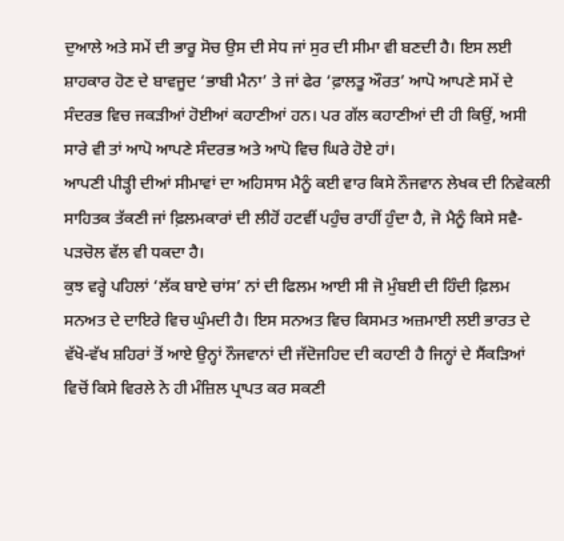ਦੁਆਲੇ ਅਤੇ ਸਮੇਂ ਦੀ ਭਾਰੂ ਸੋਚ ਉਸ ਦੀ ਸੇਧ ਜਾਂ ਸੁਰ ਦੀ ਸੀਮਾ ਵੀ ਬਣਦੀ ਹੈ। ਇਸ ਲਈ ਸ਼ਾਹਕਾਰ ਹੋਣ ਦੇ ਬਾਵਜੂਦ ‘ਭਾਬੀ ਮੈਨਾ’ ਤੇ ਜਾਂ ਫੇਰ ‘ਫ਼ਾਲਤੂ ਔਰਤ’ ਆਪੋ ਆਪਣੇ ਸਮੇਂ ਦੇ ਸੰਦਰਭ ਵਿਚ ਜਕੜੀਆਂ ਹੋਈਆਂ ਕਹਾਣੀਆਂ ਹਨ। ਪਰ ਗੱਲ ਕਹਾਣੀਆਂ ਦੀ ਹੀ ਕਿਉਂ, ਅਸੀ ਸਾਰੇ ਵੀ ਤਾਂ ਆਪੋ ਆਪਣੇ ਸੰਦਰਭ ਅਤੇ ਆਪੋ ਵਿਚ ਘਿਰੇ ਹੋਏ ਹਾਂ।
ਆਪਣੀ ਪੀੜ੍ਹੀ ਦੀਆਂ ਸੀਮਾਵਾਂ ਦਾ ਅਹਿਸਾਸ ਮੈਨੂੰ ਕਈ ਵਾਰ ਕਿਸੇ ਨੌਜਵਾਨ ਲੇਖਕ ਦੀ ਨਿਵੇਕਲੀ ਸਾਹਿਤਕ ਤੱਕਣੀ ਜਾਂ ਫ਼ਿਲਮਕਾਰਾਂ ਦੀ ਲੀਹੋਂ ਹਟਵੀਂ ਪਹੁੰਚ ਰਾਹੀਂ ਹੁੰਦਾ ਹੈ, ਜੋ ਮੈਨੂੰ ਕਿਸੇ ਸਵੈ-ਪੜਚੋਲ ਵੱਲ ਵੀ ਧਕਦਾ ਹੈ।
ਕੁਝ ਵਰ੍ਹੇ ਪਹਿਲਾਂ ‘ਲੱਕ ਬਾਏ ਚਾਂਸ’ ਨਾਂ ਦੀ ਫਿਲਮ ਆਈ ਸੀ ਜੋ ਮੁੰਬਈ ਦੀ ਹਿੰਦੀ ਫ਼ਿਲਮ ਸਨਅਤ ਦੇ ਦਾਇਰੇ ਵਿਚ ਘੁੰਮਦੀ ਹੈ। ਇਸ ਸਨਅਤ ਵਿਚ ਕਿਸਮਤ ਅਜ਼ਮਾਈ ਲਈ ਭਾਰਤ ਦੇ ਵੱਖੋ-ਵੱਖ ਸ਼ਹਿਰਾਂ ਤੋਂ ਆਏ ਉਨ੍ਹਾਂ ਨੌਜਵਾਨਾਂ ਦੀ ਜੱਦੋਜਹਿਦ ਦੀ ਕਹਾਣੀ ਹੈ ਜਿਨ੍ਹਾਂ ਦੇ ਸੈਂਕੜਿਆਂ ਵਿਚੋਂ ਕਿਸੇ ਵਿਰਲੇ ਨੇ ਹੀ ਮੰਜ਼ਿਲ ਪ੍ਰਾਪਤ ਕਰ ਸਕਣੀ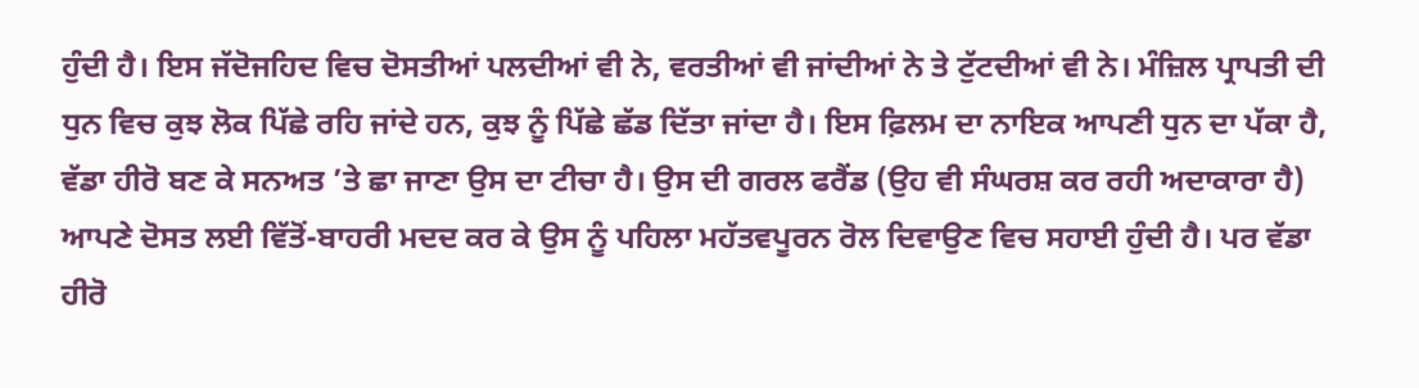ਹੁੰਦੀ ਹੈ। ਇਸ ਜੱਦੋਜਹਿਦ ਵਿਚ ਦੋਸਤੀਆਂ ਪਲਦੀਆਂ ਵੀ ਨੇ, ਵਰਤੀਆਂ ਵੀ ਜਾਂਦੀਆਂ ਨੇ ਤੇ ਟੁੱਟਦੀਆਂ ਵੀ ਨੇ। ਮੰਜ਼ਿਲ ਪ੍ਰਾਪਤੀ ਦੀ ਧੁਨ ਵਿਚ ਕੁਝ ਲੋਕ ਪਿੱਛੇ ਰਹਿ ਜਾਂਦੇ ਹਨ, ਕੁਝ ਨੂੰ ਪਿੱਛੇ ਛੱਡ ਦਿੱਤਾ ਜਾਂਦਾ ਹੈ। ਇਸ ਫ਼ਿਲਮ ਦਾ ਨਾਇਕ ਆਪਣੀ ਧੁਨ ਦਾ ਪੱਕਾ ਹੈ, ਵੱਡਾ ਹੀਰੋ ਬਣ ਕੇ ਸਨਅਤ ’ਤੇ ਛਾ ਜਾਣਾ ਉਸ ਦਾ ਟੀਚਾ ਹੈ। ਉਸ ਦੀ ਗਰਲ ਫਰੈਂਡ (ਉਹ ਵੀ ਸੰਘਰਸ਼ ਕਰ ਰਹੀ ਅਦਾਕਾਰਾ ਹੈ) ਆਪਣੇ ਦੋਸਤ ਲਈ ਵਿੱਤੋਂ-ਬਾਹਰੀ ਮਦਦ ਕਰ ਕੇ ਉਸ ਨੂੰ ਪਹਿਲਾ ਮਹੱਤਵਪੂਰਨ ਰੋਲ ਦਿਵਾਉਣ ਵਿਚ ਸਹਾਈ ਹੁੰਦੀ ਹੈ। ਪਰ ਵੱਡਾ ਹੀਰੋ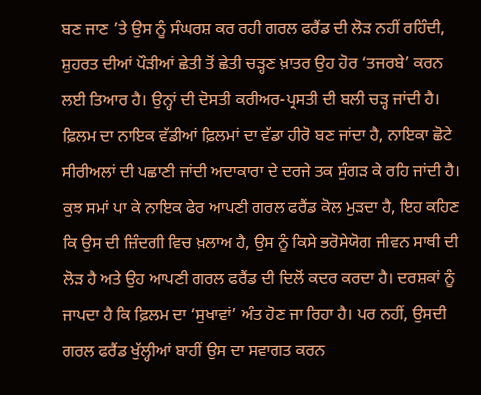ਬਣ ਜਾਣ ’ਤੇ ਉਸ ਨੂੰ ਸੰਘਰਸ਼ ਕਰ ਰਹੀ ਗਰਲ ਫਰੈਂਡ ਦੀ ਲੋੜ ਨਹੀਂ ਰਹਿੰਦੀ, ਸ਼ੁਹਰਤ ਦੀਆਂ ਪੌੜੀਆਂ ਛੇਤੀ ਤੋਂ ਛੇਤੀ ਚੜ੍ਹਣ ਖ਼ਾਤਰ ਉਹ ਹੋਰ ‘ਤਜਰਬੇ’ ਕਰਨ ਲਈ ਤਿਆਰ ਹੈ। ਉਨ੍ਹਾਂ ਦੀ ਦੋਸਤੀ ਕਰੀਅਰ-ਪ੍ਰਸਤੀ ਦੀ ਬਲੀ ਚੜ੍ਹ ਜਾਂਦੀ ਹੈ। ਫ਼ਿਲਮ ਦਾ ਨਾਇਕ ਵੱਡੀਆਂ ਫ਼ਿਲਮਾਂ ਦਾ ਵੱਡਾ ਹੀਰੋ ਬਣ ਜਾਂਦਾ ਹੈ, ਨਾਇਕਾ ਛੋਟੇ ਸੀਰੀਅਲਾਂ ਦੀ ਪਛਾਣੀ ਜਾਂਦੀ ਅਦਾਕਾਰਾ ਦੇ ਦਰਜੇ ਤਕ ਸੁੰਗੜ ਕੇ ਰਹਿ ਜਾਂਦੀ ਹੈ। ਕੁਝ ਸਮਾਂ ਪਾ ਕੇ ਨਾਇਕ ਫੇਰ ਆਪਣੀ ਗਰਲ ਫਰੈਂਡ ਕੋਲ ਮੁੜਦਾ ਹੈ, ਇਹ ਕਹਿਣ ਕਿ ਉਸ ਦੀ ਜ਼ਿੰਦਗੀ ਵਿਚ ਖ਼ਲਾਅ ਹੈ, ਉਸ ਨੂੰ ਕਿਸੇ ਭਰੋਸੇਯੋਗ ਜੀਵਨ ਸਾਥੀ ਦੀ ਲੋੜ ਹੈ ਅਤੇ ਉਹ ਆਪਣੀ ਗਰਲ ਫਰੈਂਡ ਦੀ ਦਿਲੋਂ ਕਦਰ ਕਰਦਾ ਹੈ। ਦਰਸ਼ਕਾਂ ਨੂੰ ਜਾਪਦਾ ਹੈ ਕਿ ਫ਼ਿਲਮ ਦਾ ‘ਸੁਖਾਵਾਂ’ ਅੰਤ ਹੋਣ ਜਾ ਰਿਹਾ ਹੈ। ਪਰ ਨਹੀਂ, ਉਸਦੀ ਗਰਲ ਫਰੈਂਡ ਖੁੱਲ੍ਹੀਆਂ ਬਾਹੀਂ ਉਸ ਦਾ ਸਵਾਗਤ ਕਰਨ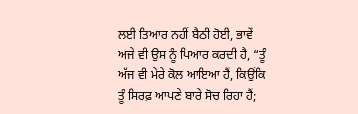ਲਈ ਤਿਆਰ ਨਹੀਂ ਬੈਠੀ ਹੋਈ, ਭਾਵੇਂ ਅਜੇ ਵੀ ਉਸ ਨੂੰ ਪਿਆਰ ਕਰਦੀ ਹੈ, “ਤੂੰ ਅੱਜ ਵੀ ਮੇਰੇ ਕੋਲ ਆਇਆ ਹੈਂ, ਕਿਉਂਕਿ ਤੂੰ ਸਿਰਫ਼ ਆਪਣੇ ਬਾਰੇ ਸੋਚ ਰਿਹਾ ਹੈਂ;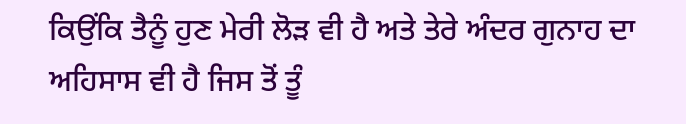ਕਿਉਂਕਿ ਤੈਨੂੰ ਹੁਣ ਮੇਰੀ ਲੋੜ ਵੀ ਹੈ ਅਤੇ ਤੇਰੇ ਅੰਦਰ ਗੁਨਾਹ ਦਾ ਅਹਿਸਾਸ ਵੀ ਹੈ ਜਿਸ ਤੋਂ ਤੂੰ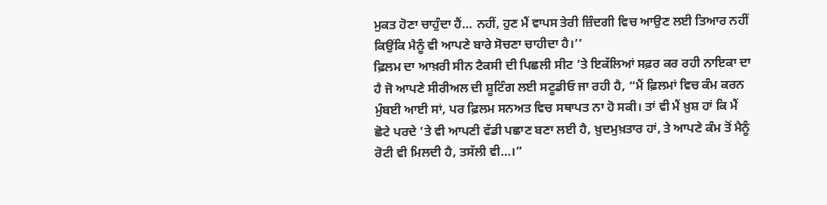ਮੁਕਤ ਹੋਣਾ ਚਾਹੁੰਦਾ ਹੈਂ… ਨਹੀਂ, ਹੁਣ ਮੈਂ ਵਾਪਸ ਤੇਰੀ ਜ਼ਿੰਦਗੀ ਵਿਚ ਆਉਣ ਲਈ ਤਿਆਰ ਨਹੀਂ ਕਿਉਂਕਿ ਮੈਨੂੰ ਵੀ ਆਪਣੇ ਬਾਰੇ ਸੋਚਣਾ ਚਾਹੀਦਾ ਹੈ।’’
ਫ਼ਿਲਮ ਦਾ ਆਖ਼ਰੀ ਸੀਨ ਟੈਕਸੀ ਦੀ ਪਿਛਲੀ ਸੀਟ ’ਤੇ ਇਕੱਲਿਆਂ ਸਫ਼ਰ ਕਰ ਰਹੀ ਨਾਇਕਾ ਦਾ ਹੈ ਜੋ ਆਪਣੇ ਸੀਰੀਅਲ ਦੀ ਸ਼ੂਟਿੰਗ ਲਈ ਸਟੂਡੀਓ ਜਾ ਰਹੀ ਹੈ, “ਮੈਂ ਫ਼ਿਲਮਾਂ ਵਿਚ ਕੰਮ ਕਰਨ ਮੁੰਬਈ ਆਈ ਸਾਂ, ਪਰ ਫ਼ਿਲਮ ਸਨਅਤ ਵਿਚ ਸਥਾਪਤ ਨਾ ਹੋ ਸਕੀ। ਤਾਂ ਵੀ ਮੈਂ ਖ਼ੁਸ਼ ਹਾਂ ਕਿ ਮੈਂ ਛੋਟੇ ਪਰਦੇ ’ਤੇ ਵੀ ਆਪਣੀ ਵੱਡੀ ਪਛਾਣ ਬਣਾ ਲਈ ਹੈ, ਖ਼ੁਦਮੁਖ਼ਤਾਰ ਹਾਂ, ਤੇ ਆਪਣੇ ਕੰਮ ਤੋਂ ਮੈਨੂੰ ਰੋਟੀ ਵੀ ਮਿਲਦੀ ਹੈ, ਤਸੱਲੀ ਵੀ…।”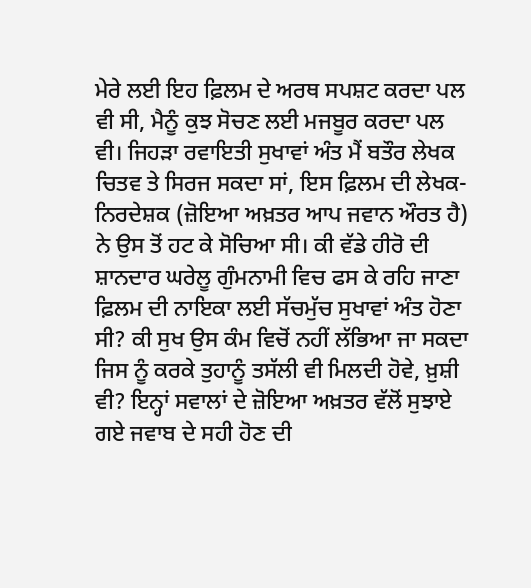ਮੇਰੇ ਲਈ ਇਹ ਫ਼ਿਲਮ ਦੇ ਅਰਥ ਸਪਸ਼ਟ ਕਰਦਾ ਪਲ ਵੀ ਸੀ, ਮੈਨੂੰ ਕੁਝ ਸੋਚਣ ਲਈ ਮਜਬੂਰ ਕਰਦਾ ਪਲ ਵੀ। ਜਿਹੜਾ ਰਵਾਇਤੀ ਸੁਖਾਵਾਂ ਅੰਤ ਮੈਂ ਬਤੌਰ ਲੇਖਕ ਚਿਤਵ ਤੇ ਸਿਰਜ ਸਕਦਾ ਸਾਂ, ਇਸ ਫ਼ਿਲਮ ਦੀ ਲੇਖਕ-ਨਿਰਦੇਸ਼ਕ (ਜ਼ੋਇਆ ਅਖ਼ਤਰ ਆਪ ਜਵਾਨ ਔਰਤ ਹੈ) ਨੇ ਉਸ ਤੋਂ ਹਟ ਕੇ ਸੋਚਿਆ ਸੀ। ਕੀ ਵੱਡੇ ਹੀਰੋ ਦੀ ਸ਼ਾਨਦਾਰ ਘਰੇਲੂ ਗੁੰਮਨਾਮੀ ਵਿਚ ਫਸ ਕੇ ਰਹਿ ਜਾਣਾ ਫ਼ਿਲਮ ਦੀ ਨਾਇਕਾ ਲਈ ਸੱਚਮੁੱਚ ਸੁਖਾਵਾਂ ਅੰਤ ਹੋਣਾ ਸੀ? ਕੀ ਸੁਖ ਉਸ ਕੰਮ ਵਿਚੋਂ ਨਹੀਂ ਲੱਭਿਆ ਜਾ ਸਕਦਾ ਜਿਸ ਨੂੰ ਕਰਕੇ ਤੁਹਾਨੂੰ ਤਸੱਲੀ ਵੀ ਮਿਲਦੀ ਹੋਵੇ, ਖ਼ੁਸ਼ੀ ਵੀ? ਇਨ੍ਹਾਂ ਸਵਾਲਾਂ ਦੇ ਜ਼ੋਇਆ ਅਖ਼ਤਰ ਵੱਲੋਂ ਸੁਝਾਏ ਗਏ ਜਵਾਬ ਦੇ ਸਹੀ ਹੋਣ ਦੀ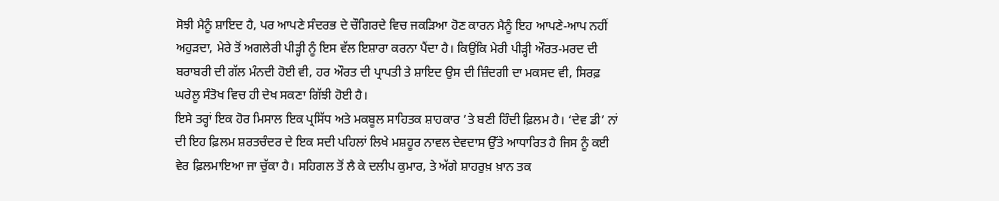ਸੋਝੀ ਮੈਨੂੰ ਸ਼ਾਇਦ ਹੈ, ਪਰ ਆਪਣੇ ਸੰਦਰਭ ਦੇ ਚੌਗਿਰਦੇ ਵਿਚ ਜਕੜਿਆ ਹੋਣ ਕਾਰਨ ਮੈਨੂੰ ਇਹ ਆਪਣੇ-ਆਪ ਨਹੀਂ ਅਹੁੜਦਾ, ਮੇਰੇ ਤੋਂ ਅਗਲੇਰੀ ਪੀੜ੍ਹੀ ਨੂੰ ਇਸ ਵੱਲ ਇਸ਼ਾਰਾ ਕਰਨਾ ਪੈਂਦਾ ਹੈ। ਕਿਉਂਕਿ ਮੇਰੀ ਪੀੜ੍ਹੀ ਔਰਤ-ਮਰਦ ਦੀ ਬਰਾਬਰੀ ਦੀ ਗੱਲ ਮੰਨਦੀ ਹੋਈ ਵੀ, ਹਰ ਔਰਤ ਦੀ ਪ੍ਰਾਪਤੀ ਤੇ ਸ਼ਾਇਦ ਉਸ ਦੀ ਜ਼ਿੰਦਗੀ ਦਾ ਮਕਸਦ ਵੀ, ਸਿਰਫ਼ ਘਰੇਲੂ ਸੰਤੋਖ ਵਿਚ ਹੀ ਦੇਖ ਸਕਣਾ ਗਿੱਝੀ ਹੋਈ ਹੈ।
ਇਸੇ ਤਰ੍ਹਾਂ ਇਕ ਹੋਰ ਮਿਸਾਲ ਇਕ ਪ੍ਰਸਿੱਧ ਅਤੇ ਮਕਬੂਲ ਸਾਹਿਤਕ ਸ਼ਾਹਕਾਰ ’ਤੇ ਬਣੀ ਹਿੰਦੀ ਫ਼ਿਲਮ ਹੈ। ‘ਦੇਵ ਡੀ’ ਨਾਂ ਦੀ ਇਹ ਫ਼ਿਲਮ ਸ਼ਰਤਚੰਦਰ ਦੇ ਇਕ ਸਦੀ ਪਹਿਲਾਂ ਲਿਖੇ ਮਸ਼ਹੂਰ ਨਾਵਲ ਦੇਵਦਾਸ ਉੱਤੇ ਆਧਾਰਿਤ ਹੈ ਜਿਸ ਨੂੰ ਕਈ ਵੇਰ ਫ਼ਿਲਮਾਇਆ ਜਾ ਚੁੱਕਾ ਹੈ। ਸਹਿਗਲ ਤੋਂ ਲੈ ਕੇ ਦਲੀਪ ਕੁਮਾਰ, ਤੇ ਅੱਗੇ ਸ਼ਾਹਰੁਖ਼ ਖ਼ਾਨ ਤਕ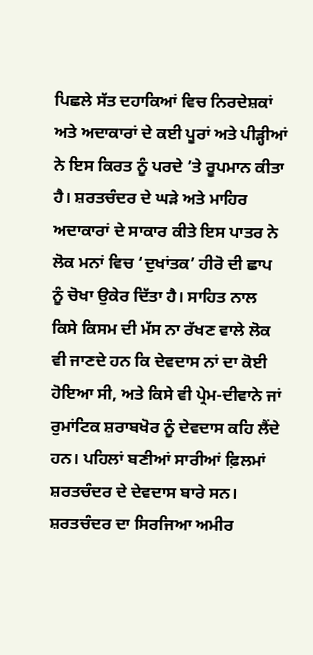ਪਿਛਲੇ ਸੱਤ ਦਹਾਕਿਆਂ ਵਿਚ ਨਿਰਦੇਸ਼ਕਾਂ ਅਤੇ ਅਦਾਕਾਰਾਂ ਦੇ ਕਈ ਪੂਰਾਂ ਅਤੇ ਪੀੜ੍ਹੀਆਂ ਨੇ ਇਸ ਕਿਰਤ ਨੂੰ ਪਰਦੇ ’ਤੇ ਰੂਪਮਾਨ ਕੀਤਾ ਹੈ। ਸ਼ਰਤਚੰਦਰ ਦੇ ਘੜੇ ਅਤੇ ਮਾਹਿਰ ਅਦਾਕਾਰਾਂ ਦੇ ਸਾਕਾਰ ਕੀਤੇ ਇਸ ਪਾਤਰ ਨੇ ਲੋਕ ਮਨਾਂ ਵਿਚ ‘ਦੁਖਾਂਤਕ’ ਹੀਰੋ ਦੀ ਛਾਪ ਨੂੰ ਚੋਖਾ ਉਕੇਰ ਦਿੱਤਾ ਹੈ। ਸਾਹਿਤ ਨਾਲ ਕਿਸੇ ਕਿਸਮ ਦੀ ਮੱਸ ਨਾ ਰੱਖਣ ਵਾਲੇ ਲੋਕ ਵੀ ਜਾਣਦੇ ਹਨ ਕਿ ਦੇਵਦਾਸ ਨਾਂ ਦਾ ਕੋਈ ਹੋਇਆ ਸੀ, ਅਤੇ ਕਿਸੇ ਵੀ ਪ੍ਰੇਮ-ਦੀਵਾਨੇ ਜਾਂ ਰੁਮਾਂਟਿਕ ਸ਼ਰਾਬਖੋਰ ਨੂੰ ਦੇਵਦਾਸ ਕਹਿ ਲੈਂਦੇ ਹਨ। ਪਹਿਲਾਂ ਬਣੀਆਂ ਸਾਰੀਆਂ ਫ਼ਿਲਮਾਂ ਸ਼ਰਤਚੰਦਰ ਦੇ ਦੇਵਦਾਸ ਬਾਰੇ ਸਨ।
ਸ਼ਰਤਚੰਦਰ ਦਾ ਸਿਰਜਿਆ ਅਮੀਰ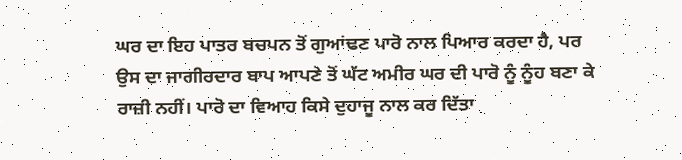ਘਰ ਦਾ ਇਹ ਪਾਤਰ ਬਚਪਨ ਤੋਂ ਗੁਆਂਢਣ ਪਾਰੋ ਨਾਲ ਪਿਆਰ ਕਰਦਾ ਹੈ, ਪਰ ਉਸ ਦਾ ਜਾਗੀਰਦਾਰ ਬਾਪ ਆਪਣੇ ਤੋਂ ਘੱਟ ਅਮੀਰ ਘਰ ਦੀ ਪਾਰੋ ਨੂੰ ਨੂੰਹ ਬਣਾ ਕੇ ਰਾਜ਼ੀ ਨਹੀਂ। ਪਾਰੋ ਦਾ ਵਿਆਹ ਕਿਸੇ ਦੁਹਾਜੂ ਨਾਲ ਕਰ ਦਿੱਤਾ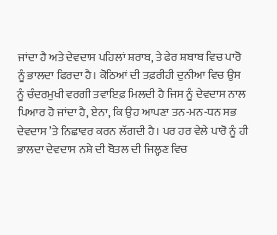ਜਾਂਦਾ ਹੈ ਅਤੇ ਦੇਵਦਾਸ ਪਹਿਲਾਂ ਸ਼ਰਾਬ, ਤੇ ਫੇਰ ਸ਼ਬਾਬ ਵਿਚ ਪਾਰੋ ਨੂੰ ਭਾਲਦਾ ਫਿਰਦਾ ਹੈ। ਕੋਠਿਆਂ ਦੀ ਤਫ਼ਰੀਹੀ ਦੁਨੀਆ ਵਿਚ ਉਸ ਨੂੰ ਚੰਦਰਮੁਖੀ ਵਰਗੀ ਤਵਾਇਫ਼ ਮਿਲਦੀ ਹੈ ਜਿਸ ਨੂੰ ਦੇਵਦਾਸ ਨਾਲ ਪਿਆਰ ਹੋ ਜਾਂਦਾ ਹੈ, ਏਨਾ, ਕਿ ਉਹ ਆਪਣਾ ਤਨ-ਮਨ-ਧਨ ਸਭ ਦੇਵਦਾਸ ’ਤੇ ਨਿਛਾਵਰ ਕਰਨ ਲੱਗਦੀ ਹੈ। ਪਰ ਹਰ ਵੇਲੇ ਪਾਰੋ ਨੂੰ ਹੀ ਭਾਲਦਾ ਦੇਵਦਾਸ ਨਸ਼ੇ ਦੀ ਬੋਤਲ ਦੀ ਜਿਲ੍ਹਣ ਵਿਚ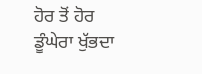ਹੋਰ ਤੋਂ ਹੋਰ ਡੂੰਘੇਰਾ ਖੁੱਭਦਾ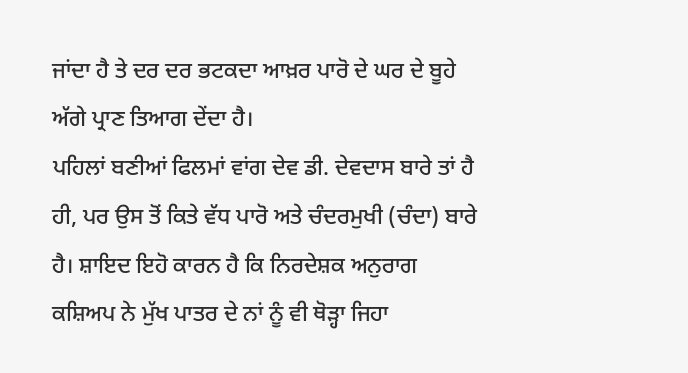ਜਾਂਦਾ ਹੈ ਤੇ ਦਰ ਦਰ ਭਟਕਦਾ ਆਖ਼ਰ ਪਾਰੋ ਦੇ ਘਰ ਦੇ ਬੂਹੇ ਅੱਗੇ ਪ੍ਰਾਣ ਤਿਆਗ ਦੇਂਦਾ ਹੈ।
ਪਹਿਲਾਂ ਬਣੀਆਂ ਫਿਲਮਾਂ ਵਾਂਗ ਦੇਵ ਡੀ. ਦੇਵਦਾਸ ਬਾਰੇ ਤਾਂ ਹੈ ਹੀ, ਪਰ ਉਸ ਤੋਂ ਕਿਤੇ ਵੱਧ ਪਾਰੋ ਅਤੇ ਚੰਦਰਮੁਖੀ (ਚੰਦਾ) ਬਾਰੇ ਹੈ। ਸ਼ਾਇਦ ਇਹੋ ਕਾਰਨ ਹੈ ਕਿ ਨਿਰਦੇਸ਼ਕ ਅਨੁਰਾਗ ਕਸ਼ਿਅਪ ਨੇ ਮੁੱਖ ਪਾਤਰ ਦੇ ਨਾਂ ਨੂੰ ਵੀ ਥੋੜ੍ਹਾ ਜਿਹਾ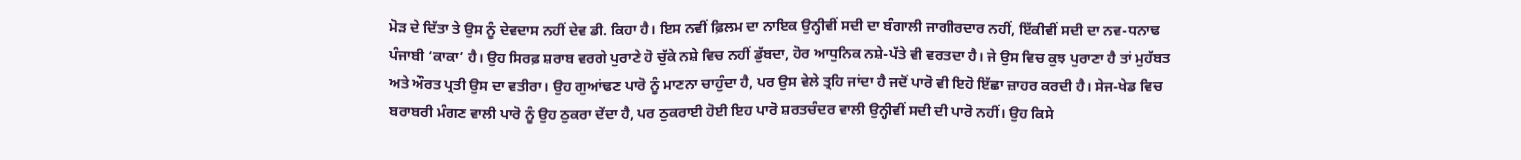ਮੋੜ ਦੇ ਦਿੱਤਾ ਤੇ ਉਸ ਨੂੰ ਦੇਵਦਾਸ ਨਹੀਂ ਦੇਵ ਡੀ. ਕਿਹਾ ਹੈ। ਇਸ ਨਵੀਂ ਫ਼ਿਲਮ ਦਾ ਨਾਇਕ ਉਨ੍ਹੀਵੀਂ ਸਦੀ ਦਾ ਬੰਗਾਲੀ ਜਾਗੀਰਦਾਰ ਨਹੀਂ, ਇੱਕੀਵੀਂ ਸਦੀ ਦਾ ਨਵ-ਧਨਾਢ ਪੰਜਾਬੀ ‘ਕਾਕਾ’ ਹੈ। ਉਹ ਸਿਰਫ਼ ਸ਼ਰਾਬ ਵਰਗੇ ਪੁਰਾਣੇ ਹੋ ਚੁੱਕੇ ਨਸ਼ੇ ਵਿਚ ਨਹੀਂ ਡੁੱਬਦਾ, ਹੋਰ ਆਧੁਨਿਕ ਨਸ਼ੇ-ਪੱਤੇ ਵੀ ਵਰਤਦਾ ਹੈ। ਜੇ ਉਸ ਵਿਚ ਕੁਝ ਪੁਰਾਣਾ ਹੈ ਤਾਂ ਮੁਹੱਬਤ ਅਤੇ ਔਰਤ ਪ੍ਰਤੀ ਉਸ ਦਾ ਵਤੀਰਾ। ਉਹ ਗੁਆਂਢਣ ਪਾਰੋ ਨੂੰ ਮਾਣਨਾ ਚਾਹੁੰਦਾ ਹੈ, ਪਰ ਉਸ ਵੇਲੇ ਤ੍ਰਹਿ ਜਾਂਦਾ ਹੈ ਜਦੋਂ ਪਾਰੋ ਵੀ ਇਹੋ ਇੱਛਾ ਜ਼ਾਹਰ ਕਰਦੀ ਹੈ। ਸੇਜ-ਖੇਡ ਵਿਚ ਬਰਾਬਰੀ ਮੰਗਣ ਵਾਲੀ ਪਾਰੋ ਨੂੰ ਉਹ ਠੁਕਰਾ ਦੇਂਦਾ ਹੈ, ਪਰ ਠੁਕਰਾਈ ਹੋਈ ਇਹ ਪਾਰੋ ਸ਼ਰਤਚੰਦਰ ਵਾਲੀ ਉਨ੍ਹੀਵੀਂ ਸਦੀ ਦੀ ਪਾਰੋ ਨਹੀਂ। ਉਹ ਕਿਸੇ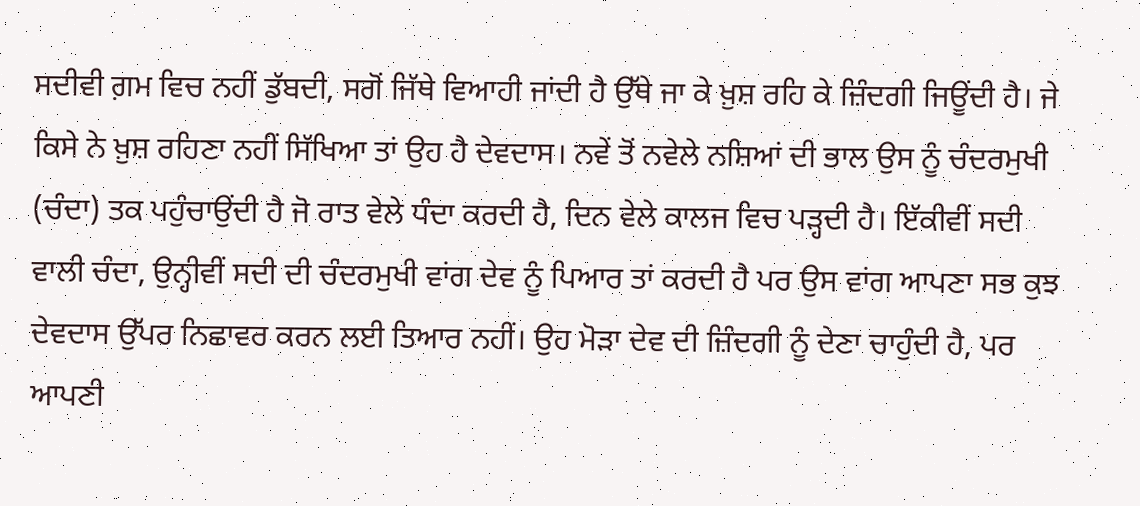ਸਦੀਵੀ ਗ਼ਮ ਵਿਚ ਨਹੀਂ ਡੁੱਬਦੀ, ਸਗੋਂ ਜਿੱਥੇ ਵਿਆਹੀ ਜਾਂਦੀ ਹੈ ਉੱਥੇ ਜਾ ਕੇ ਖ਼ੁਸ਼ ਰਹਿ ਕੇ ਜ਼ਿੰਦਗੀ ਜਿਊਂਦੀ ਹੈ। ਜੇ ਕਿਸੇ ਨੇ ਖ਼ੁਸ਼ ਰਹਿਣਾ ਨਹੀਂ ਸਿੱਖਿਆ ਤਾਂ ਉਹ ਹੈ ਦੇਵਦਾਸ। ਨਵੇਂ ਤੋਂ ਨਵੇਲੇ ਨਸ਼ਿਆਂ ਦੀ ਭਾਲ ਉਸ ਨੂੰ ਚੰਦਰਮੁਖੀ (ਚੰਦਾ) ਤਕ ਪਹੁੰਚਾਉਂਦੀ ਹੈ ਜੋ ਰਾਤ ਵੇਲੇ ਧੰਦਾ ਕਰਦੀ ਹੈ, ਦਿਨ ਵੇਲੇ ਕਾਲਜ ਵਿਚ ਪੜ੍ਹਦੀ ਹੈ। ਇੱਕੀਵੀਂ ਸਦੀ ਵਾਲੀ ਚੰਦਾ, ਉਨ੍ਹੀਵੀਂ ਸਦੀ ਦੀ ਚੰਦਰਮੁਖੀ ਵਾਂਗ ਦੇਵ ਨੂੰ ਪਿਆਰ ਤਾਂ ਕਰਦੀ ਹੈ ਪਰ ਉਸ ਵਾਂਗ ਆਪਣਾ ਸਭ ਕੁਝ ਦੇਵਦਾਸ ਉੱਪਰ ਨਿਛਾਵਰ ਕਰਨ ਲਈ ਤਿਆਰ ਨਹੀਂ। ਉਹ ਮੋੜਾ ਦੇਵ ਦੀ ਜ਼ਿੰਦਗੀ ਨੂੰ ਦੇਣਾ ਚਾਹੁੰਦੀ ਹੈ, ਪਰ ਆਪਣੀ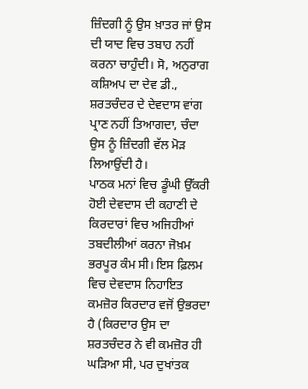ਜ਼ਿੰਦਗੀ ਨੂੰ ਉਸ ਖ਼ਾਤਰ ਜਾਂ ਉਸ ਦੀ ਯਾਦ ਵਿਚ ਤਬਾਹ ਨਹੀਂ ਕਰਨਾ ਚਾਹੁੰਦੀ। ਸੋ, ਅਨੁਰਾਗ ਕਸ਼ਿਅਪ ਦਾ ਦੇਵ ਡੀ., ਸ਼ਰਤਚੰਦਰ ਦੇ ਦੇਵਦਾਸ ਵਾਂਗ ਪ੍ਰਾਣ ਨਹੀਂ ਤਿਆਗਦਾ, ਚੰਦਾ ਉਸ ਨੂੰ ਜ਼ਿੰਦਗੀ ਵੱਲ ਮੋੜ ਲਿਆਉਂਦੀ ਹੈ।
ਪਾਠਕ ਮਨਾਂ ਵਿਚ ਡੂੰਘੀ ਉੱਕਰੀ ਹੋਈ ਦੇਵਦਾਸ ਦੀ ਕਹਾਣੀ ਦੇ ਕਿਰਦਾਰਾਂ ਵਿਚ ਅਜਿਹੀਆਂ ਤਬਦੀਲੀਆਂ ਕਰਨਾ ਜੋਖ਼ਮ ਭਰਪੂਰ ਕੰਮ ਸੀ। ਇਸ ਫ਼ਿਲਮ ਵਿਚ ਦੇਵਦਾਸ ਨਿਹਾਇਤ ਕਮਜ਼ੋਰ ਕਿਰਦਾਰ ਵਜੋਂ ਉਭਰਦਾ ਹੈ (ਕਿਰਦਾਰ ਉਸ ਦਾ ਸ਼ਰਤਚੰਦਰ ਨੇ ਵੀ ਕਮਜ਼ੋਰ ਹੀ ਘੜਿਆ ਸੀ, ਪਰ ਦੁਖਾਂਤਕ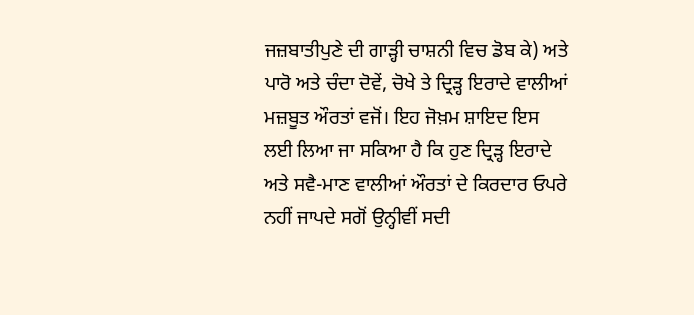ਜਜ਼ਬਾਤੀਪੁਣੇ ਦੀ ਗਾੜ੍ਹੀ ਚਾਸ਼ਨੀ ਵਿਚ ਡੋਬ ਕੇ) ਅਤੇ ਪਾਰੋ ਅਤੇ ਚੰਦਾ ਦੋਵੇਂ, ਚੋਖੇ ਤੇ ਦ੍ਰਿੜ੍ਹ ਇਰਾਦੇ ਵਾਲੀਆਂ ਮਜ਼ਬੂਤ ਔਰਤਾਂ ਵਜੋਂ। ਇਹ ਜੋਖ਼ਮ ਸ਼ਾਇਦ ਇਸ ਲਈ ਲਿਆ ਜਾ ਸਕਿਆ ਹੈ ਕਿ ਹੁਣ ਦ੍ਰਿੜ੍ਹ ਇਰਾਦੇ ਅਤੇ ਸਵੈ-ਮਾਣ ਵਾਲੀਆਂ ਔਰਤਾਂ ਦੇ ਕਿਰਦਾਰ ਓਪਰੇ ਨਹੀਂ ਜਾਪਦੇ ਸਗੋਂ ਉਨ੍ਹੀਵੀਂ ਸਦੀ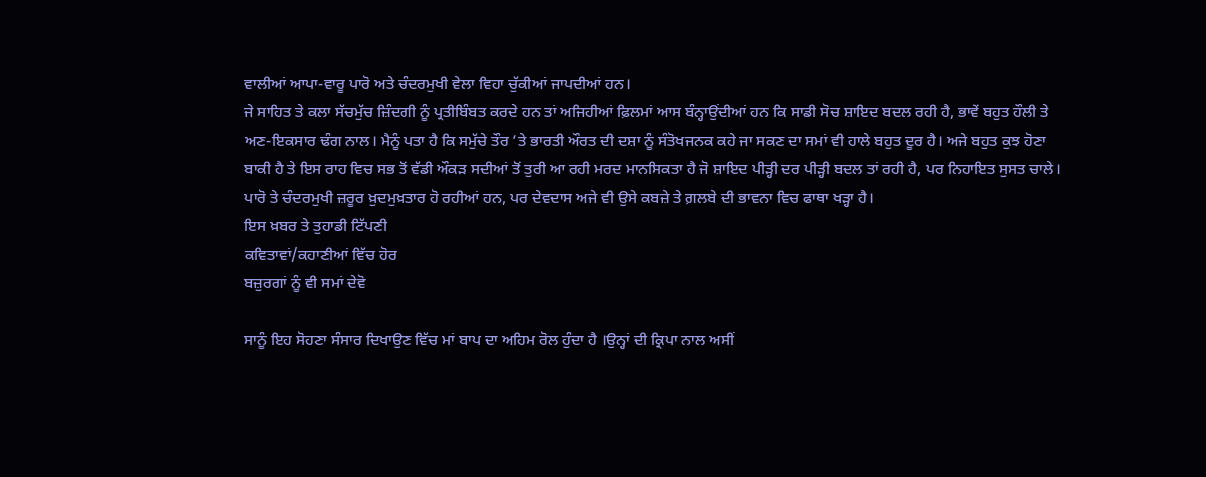ਵਾਲੀਆਂ ਆਪਾ-ਵਾਰੂ ਪਾਰੋ ਅਤੇ ਚੰਦਰਮੁਖੀ ਵੇਲਾ ਵਿਹਾ ਚੁੱਕੀਆਂ ਜਾਪਦੀਆਂ ਹਨ।
ਜੇ ਸਾਹਿਤ ਤੇ ਕਲਾ ਸੱਚਮੁੱਚ ਜ਼ਿੰਦਗੀ ਨੂੰ ਪ੍ਰਤੀਬਿੰਬਤ ਕਰਦੇ ਹਨ ਤਾਂ ਅਜਿਹੀਆਂ ਫ਼ਿਲਮਾਂ ਆਸ ਬੰਨ੍ਹਾਉਂਦੀਆਂ ਹਨ ਕਿ ਸਾਡੀ ਸੋਚ ਸ਼ਾਇਦ ਬਦਲ ਰਹੀ ਹੈ, ਭਾਵੇਂ ਬਹੁਤ ਹੌਲੀ ਤੇ ਅਣ-ਇਕਸਾਰ ਢੰਗ ਨਾਲ। ਮੈਨੂੰ ਪਤਾ ਹੈ ਕਿ ਸਮੁੱਚੇ ਤੌਰ ’ਤੇ ਭਾਰਤੀ ਔਰਤ ਦੀ ਦਸ਼ਾ ਨੂੰ ਸੰਤੋਖਜਨਕ ਕਹੇ ਜਾ ਸਕਣ ਦਾ ਸਮਾਂ ਵੀ ਹਾਲੇ ਬਹੁਤ ਦੂਰ ਹੈ। ਅਜੇ ਬਹੁਤ ਕੁਝ ਹੋਣਾ ਬਾਕੀ ਹੈ ਤੇ ਇਸ ਰਾਹ ਵਿਚ ਸਭ ਤੋਂ ਵੱਡੀ ਔਕੜ ਸਦੀਆਂ ਤੋਂ ਤੁਰੀ ਆ ਰਹੀ ਮਰਦ ਮਾਨਸਿਕਤਾ ਹੈ ਜੋ ਸ਼ਾਇਦ ਪੀੜ੍ਹੀ ਦਰ ਪੀੜ੍ਹੀ ਬਦਲ ਤਾਂ ਰਹੀ ਹੈ, ਪਰ ਨਿਹਾਇਤ ਸੁਸਤ ਚਾਲੇ। ਪਾਰੋ ਤੇ ਚੰਦਰਮੁਖੀ ਜ਼ਰੂਰ ਖ਼ੁਦਮੁਖ਼ਤਾਰ ਹੋ ਰਹੀਆਂ ਹਨ, ਪਰ ਦੇਵਦਾਸ ਅਜੇ ਵੀ ਉਸੇ ਕਬਜ਼ੇ ਤੇ ਗ਼ਲਬੇ ਦੀ ਭਾਵਨਾ ਵਿਚ ਫਾਥਾ ਖੜ੍ਹਾ ਹੈ।
ਇਸ ਖ਼ਬਰ ਤੇ ਤੁਹਾਡੀ ਟਿੱਪਣੀ
ਕਵਿਤਾਵਾਂ/ਕਹਾਣੀਆਂ ਵਿੱਚ ਹੋਰ
ਬਜ਼ੁਰਗਾਂ ਨੂੰ ਵੀ ਸਮਾਂ ਦੇਵੋ

ਸਾਨੂੰ ਇਹ ਸੋਹਣਾ ਸੰਸਾਰ ਦਿਖਾਉਣ ਵਿੱਚ ਮਾਂ ਬਾਪ ਦਾ ਅਹਿਮ ਰੋਲ ਹੁੰਦਾ ਹੈ ।ਉਨ੍ਹਾਂ ਦੀ ਕ੍ਰਿਪਾ ਨਾਲ ਅਸੀਂ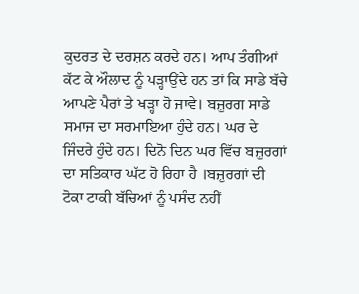ਕੁਦਰਤ ਦੇ ਦਰਸ਼ਨ ਕਰਦੇ ਹਨ। ਆਪ ਤੰਗੀਆਂ ਕੱਟ ਕੇ ਔਲਾਦ ਨੂੰ ਪੜ੍ਹਾਉਂਦੇ ਹਨ ਤਾਂ ਕਿ ਸਾਡੇ ਬੱਚੇ ਆਪਣੇ ਪੈਰਾਂ ਤੇ ਖੜ੍ਹਾ ਹੋ ਜਾਵੇ। ਬਜ਼ੁਰਗ ਸਾਡੇ ਸਮਾਜ ਦਾ ਸਰਮਾਇਆ ਹੁੰਦੇ ਹਨ। ਘਰ ਦੇ ਜਿੰਦਰੇ ਹੁੰਦੇ ਹਨ। ਦਿਨੋ ਦਿਨ ਘਰ ਵਿੱਚ ਬਜ਼ੁਰਗਾਂ ਦਾ ਸਤਿਕਾਰ ਘੱਟ ਹੋ ਰਿਹਾ ਹੈ ।ਬਜ਼ੁਰਗਾਂ ਦੀ ਟੋਕਾ ਟਾਕੀ ਬੱਚਿਆਂ ਨੂੰ ਪਸੰਦ ਨਹੀਂ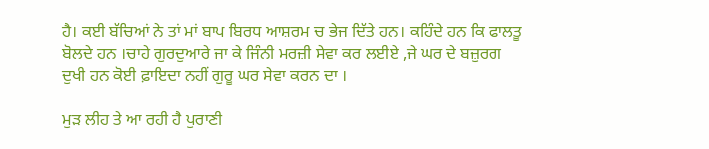ਹੈ। ਕਈ ਬੱਚਿਆਂ ਨੇ ਤਾਂ ਮਾਂ ਬਾਪ ਬਿਰਧ ਆਸ਼ਰਮ ਚ ਭੇਜ ਦਿੱਤੇ ਹਨ। ਕਹਿੰਦੇ ਹਨ ਕਿ ਫਾਲਤੂ ਬੋਲਦੇ ਹਨ ।ਚਾਹੇ ਗੁਰਦੁਆਰੇ ਜਾ ਕੇ ਜਿੰਨੀ ਮਰਜ਼ੀ ਸੇਵਾ ਕਰ ਲਈਏ ,ਜੇ ਘਰ ਦੇ ਬਜ਼ੁਰਗ ਦੁਖੀ ਹਨ ਕੋਈ ਫ਼ਾਇਦਾ ਨਹੀਂ ਗੁਰੂ ਘਰ ਸੇਵਾ ਕਰਨ ਦਾ ।

ਮੁੜ ਲੀਹ ਤੇ ਆ ਰਹੀ ਹੈ ਪੁਰਾਣੀ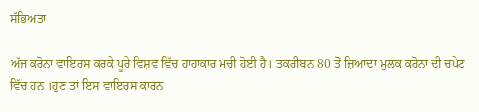ਸੱਭਿਅਤਾ

ਅੱਜ ਕਰੋਨਾ ਵਾਇਰਸ ਕਰਕੇ ਪੂਰੇ ਵਿਸ਼ਵ ਵਿੱਚ ਹਾਹਾਕਾਰ ਮਚੀ ਹੋਈ ਹੈ। ਤਕਰੀਬਨ 80 ਤੋਂ ਜ਼ਿਆਦਾ ਮੁਲਕ ਕਰੋਨਾ ਦੀ ਚਪੇਟ ਵਿੱਚ ਹਨ ।ਹੁਣ ਤਾਂ ਇਸ ਵਾਇਰਸ ਕਾਰਨ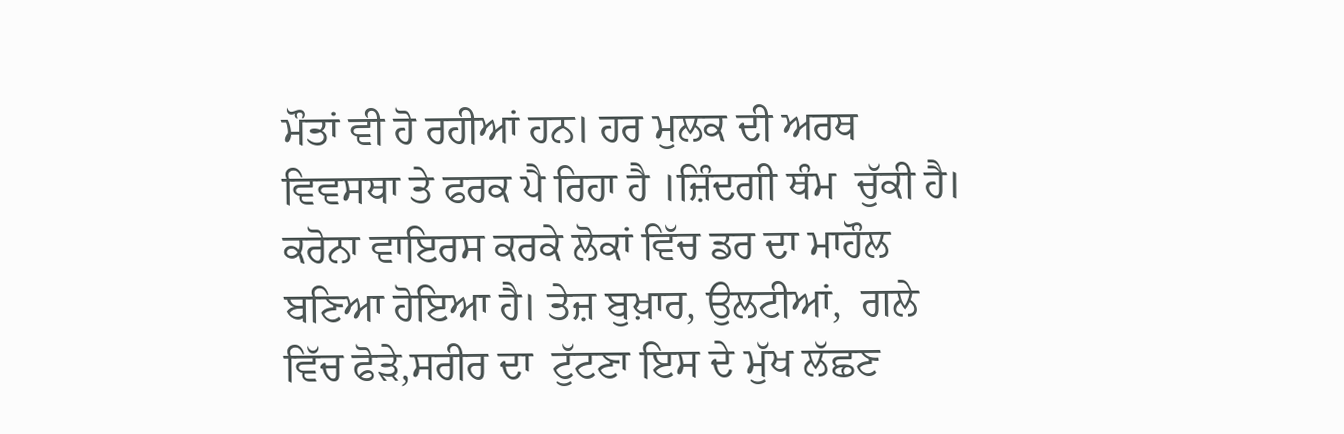ਮੌਤਾਂ ਵੀ ਹੋ ਰਹੀਆਂ ਹਨ। ਹਰ ਮੁਲਕ ਦੀ ਅਰਥ ਵਿਵਸਥਾ ਤੇ ਫਰਕ ਪੈ ਰਿਹਾ ਹੈ ।ਜ਼ਿੰਦਗੀ ਥੰਮ  ਚੁੱਕੀ ਹੈ। ਕਰੋਨਾ ਵਾਇਰਸ ਕਰਕੇ ਲੋਕਾਂ ਵਿੱਚ ਡਰ ਦਾ ਮਾਹੌਲ ਬਣਿਆ ਹੋਇਆ ਹੈ। ਤੇਜ਼ ਬੁਖ਼ਾਰ, ਉਲਟੀਆਂ,  ਗਲੇ ਵਿੱਚ ਫੋੜੇ,ਸਰੀਰ ਦਾ  ਟੁੱਟਣਾ ਇਸ ਦੇ ਮੁੱਖ ਲੱਛਣ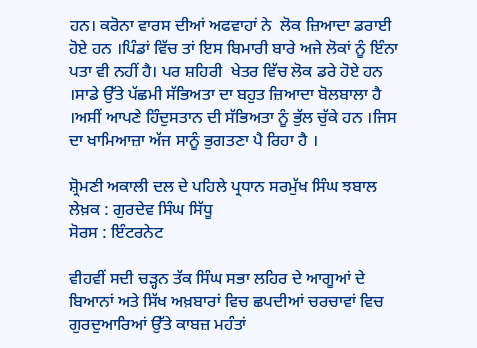ਹਨ। ਕਰੋਨਾ ਵਾਰਸ ਦੀਆਂ ਅਫਵਾਹਾਂ ਨੇ  ਲੋਕ ਜ਼ਿਆਦਾ ਡਰਾਈ  ਹੋਏ ਹਨ ।ਪਿੰਡਾਂ ਵਿੱਚ ਤਾਂ ਇਸ ਬਿਮਾਰੀ ਬਾਰੇ ਅਜੇ ਲੋਕਾਂ ਨੂੰ ਇੰਨਾ ਪਤਾ ਵੀ ਨਹੀਂ ਹੈ। ਪਰ ਸ਼ਹਿਰੀ  ਖੇਤਰ ਵਿੱਚ ਲੋਕ ਡਰੇ ਹੋਏ ਹਨ ।ਸਾਡੇ ਉੱਤੇ ਪੱਛਮੀ ਸੱਭਿਅਤਾ ਦਾ ਬਹੁਤ ਜ਼ਿਆਦਾ ਬੋਲਬਾਲਾ ਹੈ ।ਅਸੀਂ ਆਪਣੇ ਹਿੰਦੁਸਤਾਨ ਦੀ ਸੱਭਿਅਤਾ ਨੂੰ ਭੁੱਲ ਚੁੱਕੇ ਹਨ ।ਜਿਸ ਦਾ ਖਾਮਿਆਜ਼ਾ ਅੱਜ ਸਾਨੂੰ ਭੁਗਤਣਾ ਪੈ ਰਿਹਾ ਹੈ ।

ਸ਼੍ਰੋਮਣੀ ਅਕਾਲੀ ਦਲ ਦੇ ਪਹਿਲੇ ਪ੍ਰਧਾਨ ਸਰਮੁੱਖ ਸਿੰਘ ਝਬਾਲ
ਲੇਖ਼ਕ : ਗੁਰਦੇਵ ਸਿੰਘ ਸਿੱਧੂ
ਸੋਰਸ : ਇੰਟਰਨੇਟ

ਵੀਹਵੀਂ ਸਦੀ ਚੜ੍ਹਨ ਤੱਕ ਸਿੰਘ ਸਭਾ ਲਹਿਰ ਦੇ ਆਗੂਆਂ ਦੇ ਬਿਆਨਾਂ ਅਤੇ ਸਿੱਖ ਅਖ਼ਬਾਰਾਂ ਵਿਚ ਛਪਦੀਆਂ ਚਰਚਾਵਾਂ ਵਿਚ ਗੁਰਦੁਆਰਿਆਂ ਉੱਤੇ ਕਾਬਜ਼ ਮਹੰਤਾਂ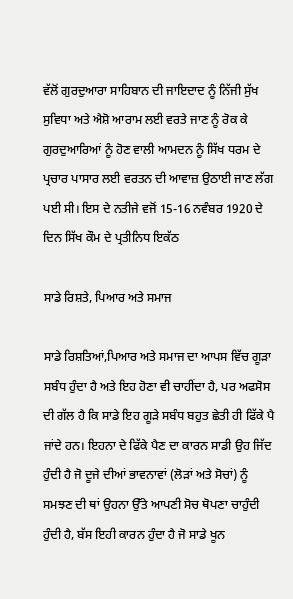ਵੱਲੋਂ ਗੁਰਦੁਆਰਾ ਸਾਹਿਬਾਨ ਦੀ ਜਾਇਦਾਦ ਨੂੰ ਨਿੱਜੀ ਸੁੱਖ ਸੁਵਿਧਾ ਅਤੇ ਐਸ਼ੋ ਆਰਾਮ ਲਈ ਵਰਤੇ ਜਾਣ ਨੂੰ ਰੋਕ ਕੇ ਗੁਰਦੁਆਰਿਆਂ ਨੂੰ ਹੋਣ ਵਾਲੀ ਆਮਦਨ ਨੂੰ ਸਿੱਖ ਧਰਮ ਦੇ ਪ੍ਰਚਾਰ ਪਾਸਾਰ ਲਈ ਵਰਤਨ ਦੀ ਆਵਾਜ਼ ਉਠਾਈ ਜਾਣ ਲੱਗ ਪਈ ਸੀ। ਇਸ ਦੇ ਨਤੀਜੇ ਵਜੋਂ 15-16 ਨਵੰਬਰ 1920 ਦੇ ਦਿਨ ਸਿੱਖ ਕੌਮ ਦੇ ਪ੍ਰਤੀਨਿਧ ਇਕੱਠ

ਸਾਡੇ ਰਿਸ਼ਤੇ, ਪਿਆਰ ਅਤੇ ਸਮਾਜ

ਸਾਡੇ ਰਿਸ਼ਤਿਆਂ,ਪਿਆਰ ਅਤੇ ਸਮਾਜ ਦਾ ਆਪਸ ਵਿੱਚ ਗੂੜਾ ਸਬੰਧ ਹੁੰਦਾ ਹੈ ਅਤੇ ਇਹ ਹੋਣਾ ਵੀ ਚਾਹੀਂਦਾ ਹੈ, ਪਰ ਅਫਸੋਸ ਦੀ ਗੱਲ ਹੈ ਕਿ ਸਾਡੇ ਇਹ ਗੂੜੇ ਸਬੰਧ ਬਹੁਤ ਛੇਤੀ ਹੀ ਫਿੱਕੇ ਪੈ ਜਾਂਦੇ ਹਨ। ਇਹਨਾ ਦੇ ਫਿੱਕੇ ਪੈਣ ਦਾ ਕਾਰਨ ਸਾਡੀ ਉਹ ਜਿੱਦ ਹੁੰਦੀ ਹੈ ਜੋ ਦੂਜੇ ਦੀਆਂ ਭਾਵਨਾਵਾਂ (ਲੋੜਾਂ ਅਤੇ ਸੋਚਾਂ) ਨੂੰ ਸਮਝਣ ਦੀ ਥਾਂ ਉਹਨਾ ਉੱਤੇ ਆਪਣੀ ਸੋਚ ਥੋਪਣਾ ਚਾਹੁੰਦੀ ਹੁੰਦੀ ਹੈ, ਬੱਸ ਇਹੀ ਕਾਰਨ ਹੁੰਦਾ ਹੈ ਜੋ ਸਾਡੇ ਖੂਨ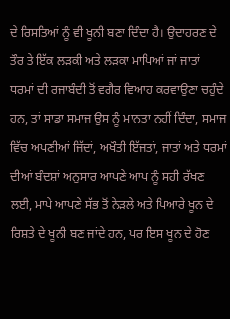ਦੇ ਰਿਸਤਿਆਂ ਨੂੰ ਵੀ ਖੂਨੀ ਬਣਾ ਦਿੰਦਾ ਹੈ। ਉਦਾਹਰਣ ਦੇ ਤੌਰ ਤੇ ਇੱਕ ਲੜਕੀ ਅਤੇ ਲੜਕਾ ਮਾਪਿਆਂ ਜਾਂ ਜਾਤਾਂ ਧਰਮਾਂ ਦੀ ਰਜਾਬੰਦੀ ਤੋਂ ਵਗੈਰ ਵਿਆਹ ਕਰਵਾਉਣਾ ਚਹੁੰਦੇ ਹਨ, ਤਾਂ ਸਾਡਾ ਸਮਾਜ ਉਸ ਨੂੰ ਮਾਨਤਾ ਨਹੀਂ ਦਿੰਦਾ, ਸਮਾਜ ਵਿੱਚ ਅਪਣੀਆਂ ਜਿੱਦਾਂ, ਅਖੌਤੀ ਇੱਜਤਾਂ, ਜਾਤਾਂ ਅਤੇ ਧਰਮਾਂ ਦੀਆਂ ਬੰਦਸ਼ਾਂ ਅਨੁਸਾਰ ਆਪਣੇ ਆਪ ਨੂੰ ਸਹੀ ਰੱਖਣ ਲਈ, ਮਾਪੇ ਆਪਣੇ ਸੱਭ ਤੋਂ ਨੇੜਲੇ ਅਤੇ ਪਿਆਰੇ ਖੂਨ ਦੇ ਰਿਸ਼ਤੇ ਦੇ ਖੂਨੀ ਬਣ ਜਾਂਦੇ ਹਨ, ਪਰ ਇਸ ਖੂਨ ਦੇ ਹੋਣ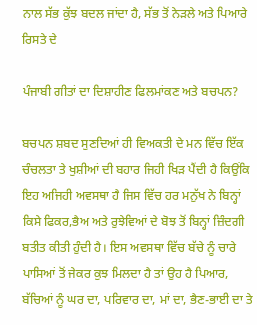ਨਾਲ ਸੱਭ ਕੁੱਝ ਬਦਲ ਜਾਂਦਾ ਹੈ, ਸੱਭ ਤੋਂ ਨੇੜਲੇ ਅਤੇ ਪਿਆਰੇ ਰਿਸਤੇ ਦੇ

ਪੰਜਾਬੀ ਗੀਤਾਂ ਦਾ ਦਿਸ਼ਾਹੀਣ ਫਿਲਮਾਂਕਣ ਅਤੇ ਬਚਪਨ?

ਬਚਪਨ ਸ਼ਬਦ ਸੁਣਦਿਆਂ ਹੀ ਵਿਅਕਤੀ ਦੇ ਮਨ ਵਿੱਚ ਇੱਕ ਚੰਚਲਤਾ ਤੇ ਖੁਸ਼ੀਆਂ ਦੀ ਬਹਾਰ ਜਿਹੀ ਖਿੜ ਪੈਂਦੀ ਹੈ ਕਿਉਂਕਿ ਇਹ ਅਜਿਹੀ ਅਵਸਥਾ ਹੈ ਜਿਸ ਵਿੱਚ ਹਰ ਮਨੁੱਖ ਨੇ ਬਿਨ੍ਹਾਂ ਕਿਸੇ ਫਿਕਰ,ਭੈਅ ਅਤੇ ਰੁਝੇਵਿਆਂ ਦੇ ਬੋਝ ਤੋਂ ਬਿਨ੍ਹਾਂ ਜ਼ਿੰਦਗੀ ਬਤੀਤ ਕੀਤੀ ਹੁੰਦੀ ਹੈ। ਇਸ ਅਵਸਥਾ ਵਿੱਚ ਬੱਚੇ ਨੂੰ ਚਾਰੇ ਪਾਸਿਆਂ ਤੋਂ ਜੇਕਰ ਕੁਝ ਮਿਲਦਾ ਹੈ ਤਾਂ ਉਹ ਹੈ ਪਿਆਰ, ਬੱਚਿਆਂ ਨੂੰ ਘਰ ਦਾ, ਪਰਿਵਾਰ ਦਾ, ਮਾਂ ਦਾ, ਭੈਣ-ਭਾਈ ਦਾ ਤੇ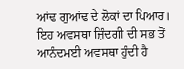ਆਂਢ ਗੁਆਂਢ ਦੇ ਲੋਕਾਂ ਦਾ ਪਿਆਰ। ਇਹ ਅਵਸਥਾ ਜ਼ਿੰਦਗੀ ਦੀ ਸਭ ਤੋਂ ਆਨੰਦਮਈ ਅਵਸਥਾ ਹੁੰਦੀ ਹੈ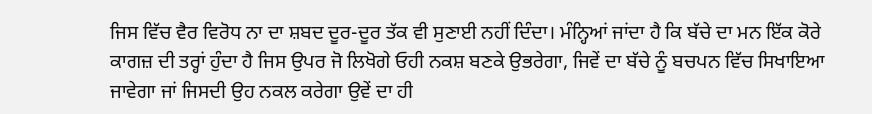ਜਿਸ ਵਿੱਚ ਵੈਰ ਵਿਰੋਧ ਨਾ ਦਾ ਸ਼ਬਦ ਦੂਰ-ਦੂਰ ਤੱਕ ਵੀ ਸੁਣਾਈ ਨਹੀਂ ਦਿੰਦਾ। ਮੰਨ੍ਹਿਆਂ ਜਾਂਦਾ ਹੈ ਕਿ ਬੱਚੇ ਦਾ ਮਨ ਇੱਕ ਕੋਰੇ ਕਾਗਜ਼ ਦੀ ਤਰ੍ਹਾਂ ਹੁੰਦਾ ਹੈ ਜਿਸ ਉਪਰ ਜੋ ਲਿਖੋਗੇ ਓਹੀ ਨਕਸ਼ ਬਣਕੇ ਉਭਰੇਗਾ, ਜਿਵੇਂ ਦਾ ਬੱਚੇ ਨੂੰ ਬਚਪਨ ਵਿੱਚ ਸਿਖਾਇਆ ਜਾਵੇਗਾ ਜਾਂ ਜਿਸਦੀ ਉਹ ਨਕਲ ਕਰੇਗਾ ਉਵੇਂ ਦਾ ਹੀ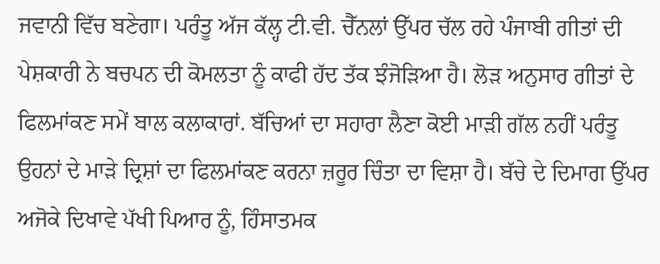ਜਵਾਨੀ ਵਿੱਚ ਬਣੇਗਾ। ਪਰੰਤੂ ਅੱਜ ਕੱਲ੍ਹ ਟੀ.ਵੀ. ਚੈੱਨਲਾਂ ਉੱਪਰ ਚੱਲ ਰਹੇ ਪੰਜਾਬੀ ਗੀਤਾਂ ਦੀ ਪੇਸ਼ਕਾਰੀ ਨੇ ਬਚਪਨ ਦੀ ਕੋਮਲਤਾ ਨੂੰ ਕਾਫੀ ਹੱਦ ਤੱਕ ਝੰਜੋੜਿਆ ਹੈ। ਲੋੜ ਅਨੁਸਾਰ ਗੀਤਾਂ ਦੇ ਫਿਲਮਾਂਕਣ ਸਮੇਂ ਬਾਲ ਕਲਾਕਾਰਾਂ. ਬੱਚਿਆਂ ਦਾ ਸਹਾਰਾ ਲੈਣਾ ਕੋਈ ਮਾੜੀ ਗੱਲ ਨਹੀਂ ਪਰੰਤੂ ਉਹਨਾਂ ਦੇ ਮਾੜੇ ਦ੍ਰਿਸ਼ਾਂ ਦਾ ਫਿਲਮਾਂਕਣ ਕਰਨਾ ਜ਼ਰੂਰ ਚਿੰਤਾ ਦਾ ਵਿਸ਼ਾ ਹੈ। ਬੱਚੇ ਦੇ ਦਿਮਾਗ ਉੱਪਰ ਅਜੋਕੇ ਦਿਖਾਵੇ ਪੱਖੀ ਪਿਆਰ ਨੂੰ, ਹਿੰਸਾਤਮਕ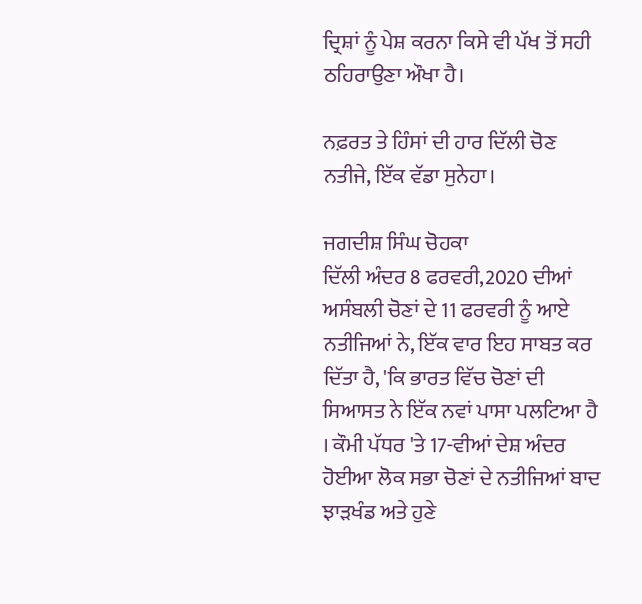ਦ੍ਰਿਸ਼ਾਂ ਨੂੰ ਪੇਸ਼ ਕਰਨਾ ਕਿਸੇ ਵੀ ਪੱਖ ਤੋਂ ਸਹੀ ਠਹਿਰਾਉਣਾ ਔਖਾ ਹੈ।

ਨਫ਼ਰਤ ਤੇ ਹਿੰਸਾਂ ਦੀ ਹਾਰ ਦਿੱਲੀ ਚੋਣ ਨਤੀਜੇ, ਇੱਕ ਵੱਡਾ ਸੁਨੇਹਾ।

ਜਗਦੀਸ਼ ਸਿੰਘ ਚੋਹਕਾ
ਦਿੱਲੀ ਅੰਦਰ 8 ਫਰਵਰੀ,2020 ਦੀਆਂ ਅਸੰਬਲੀ ਚੋਣਾਂ ਦੇ 11 ਫਰਵਰੀ ਨੂੰ ਆਏ ਨਤੀਜਿਆਂ ਨੇ, ਇੱਕ ਵਾਰ ਇਹ ਸਾਬਤ ਕਰ ਦਿੱਤਾ ਹੈ, 'ਕਿ ਭਾਰਤ ਵਿੱਚ ਚੋਣਾਂ ਦੀ ਸਿਆਸਤ ਨੇ ਇੱਕ ਨਵਾਂ ਪਾਸਾ ਪਲਟਿਆ ਹੈ । ਕੌਮੀ ਪੱਧਰ 'ਤੇ 17-ਵੀਆਂ ਦੇਸ਼ ਅੰਦਰ ਹੋਈਆ ਲੋਕ ਸਭਾ ਚੋਣਾਂ ਦੇ ਨਤੀਜਿਆਂ ਬਾਦ ਝਾੜਖੰਡ ਅਤੇ ਹੁਣੇ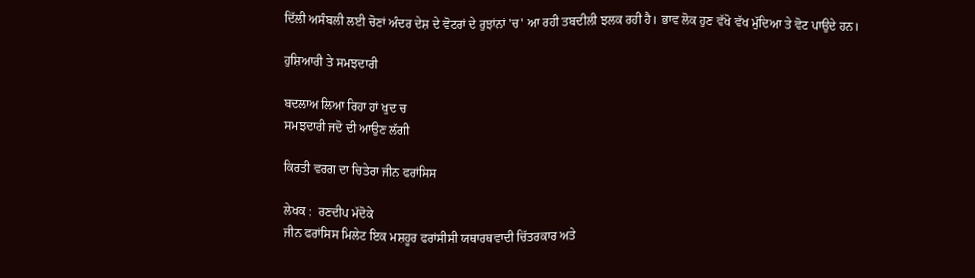ਦਿੱਲੀ ਅਸੰਬਲੀ ਲਈ ਚੋਣਾਂ ਅੰਦਰ ਦੇਸ਼ ਦੇ ਵੋਟਰਾਂ ਦੇ ਰੁਝਾਂਨਾਂ 'ਚ' ਆ ਰਹੀ ਤਬਦੀਲੀ ਝਲਕ ਰਹੀ ਹੈ। ਭਾਵ ਲੋਕ ਹੁਣ ਵੱਖੋ ਵੱਖ ਮੁੱਦਿਆ ਤੇ ਵੋਟ ਪਾਉਦੇ ਹਨ।

ਹੁਸ਼ਿਆਰੀ ਤੇ ਸਮਝਦਾਰੀ

ਬਦਲਾਅ ਲਿਆ ਰਿਹਾ ਹਾਂ ਖੁਦ ਚ
ਸਮਝਦਾਰੀ ਜਦੋ ਦੀ ਆਉਣ ਲੱਗੀ

ਕਿਰਤੀ ਵਰਗ ਦਾ ਚਿਤੇਰਾ ਜੀਨ ਫਰਾਂਸਿਸ

ਲੇਖਕ :  ਰਣਦੀਪ ਮੱਦੋਕੇ
ਜੀਨ ਫਰਾਂਸਿਸ ਮਿਲੇਟ ਇਕ ਮਸ਼ਹੂਰ ਫਰਾਂਸੀਸੀ ਯਥਾਰਥਵਾਦੀ ਚਿੱਤਰਕਾਰ ਅਤੇ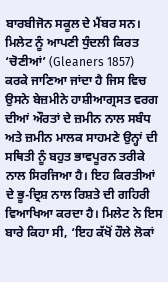ਬਾਰਬੀਜੋਨ ਸਕੂਲ ਦੇ ਮੈਂਬਰ ਸਨ। ਮਿਲੇਟ ਨੂੰ ਆਪਣੀ ਧੁੰਦਲੀ ਕਿਰਤ ‘ਚੋਣੀਆਂ’ (Gleaners 1857) ਕਰਕੇ ਜਾਣਿਆ ਜਾਂਦਾ ਹੈ ਜਿਸ ਵਿਚ ਉਸਨੇ ਬੇਜ਼ਮੀਨੇ ਹਾਸ਼ੀਆਗ੍ਰਸਤ ਵਰਗ ਦੀਆਂ ਔਰਤਾਂ ਦੇ ਜ਼ਮੀਨ ਨਾਲ ਸਬੰਧ ਅਤੇ ਜ਼ਮੀਨ ਮਾਲਕ ਸਾਹਮਣੇ ਉਨ੍ਹਾਂ ਦੀ ਸਥਿਤੀ ਨੂੰ ਬਹੁਤ ਭਾਵਪੂਰਨ ਤਰੀਕੇ ਨਾਲ ਸਿਰਜਿਆ ਹੈ। ਇਹ ਕਿਰਤੀਆਂ ਦੇ ਭੂ-ਦ੍ਰਿਸ਼ ਨਾਲ ਰਿਸ਼ਤੇ ਦੀ ਗਹਿਰੀ ਵਿਆਖਿਆ ਕਰਦਾ ਹੈ। ਮਿਲੇਟ ਨੇ ਇਸ ਬਾਰੇ ਕਿਹਾ ਸੀ, ‘ਇਹ ਕੱਖੋਂ ਹੌਲੇ ਲੋਕਾਂ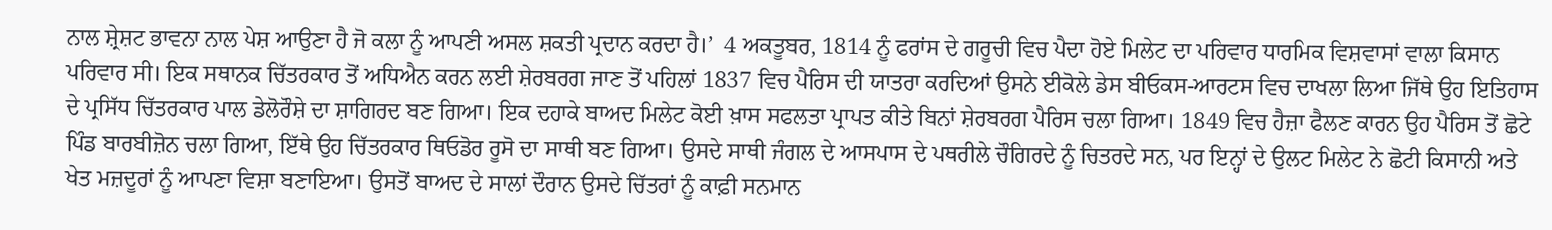ਨਾਲ ਸ਼੍ਰੇਸ਼ਟ ਭਾਵਨਾ ਨਾਲ ਪੇਸ਼ ਆਉਣਾ ਹੈ ਜੋ ਕਲਾ ਨੂੰ ਆਪਣੀ ਅਸਲ ਸ਼ਕਤੀ ਪ੍ਰਦਾਨ ਕਰਦਾ ਹੈ।’  4 ਅਕਤੂਬਰ, 1814 ਨੂੰ ਫਰਾਂਸ ਦੇ ਗਰੂਚੀ ਵਿਚ ਪੈਦਾ ਹੋਏ ਮਿਲੇਟ ਦਾ ਪਰਿਵਾਰ ਧਾਰਮਿਕ ਵਿਸ਼ਵਾਸਾਂ ਵਾਲਾ ਕਿਸਾਨ ਪਰਿਵਾਰ ਸੀ। ਇਕ ਸਥਾਨਕ ਚਿੱਤਰਕਾਰ ਤੋਂ ਅਧਿਐਨ ਕਰਨ ਲਈ ਸ਼ੇਰਬਰਗ ਜਾਣ ਤੋਂ ਪਹਿਲਾਂ 1837 ਵਿਚ ਪੈਰਿਸ ਦੀ ਯਾਤਰਾ ਕਰਦਿਆਂ ਉਸਨੇ ਈਕੋਲੇ ਡੇਸ ਬੀਓਕਸ-ਆਰਟਸ ਵਿਚ ਦਾਖਲਾ ਲਿਆ ਜਿੱਥੇ ਉਹ ਇਤਿਹਾਸ ਦੇ ਪ੍ਰਸਿੱਧ ਚਿੱਤਰਕਾਰ ਪਾਲ ਡੇਲੋਰੌਸ਼ੇ ਦਾ ਸ਼ਾਗਿਰਦ ਬਣ ਗਿਆ। ਇਕ ਦਹਾਕੇ ਬਾਅਦ ਮਿਲੇਟ ਕੋਈ ਖ਼ਾਸ ਸਫਲਤਾ ਪ੍ਰਾਪਤ ਕੀਤੇ ਬਿਨਾਂ ਸ਼ੇਰਬਰਗ ਪੈਰਿਸ ਚਲਾ ਗਿਆ। 1849 ਵਿਚ ਹੈਜ਼ਾ ਫੈਲਣ ਕਾਰਨ ਉਹ ਪੈਰਿਸ ਤੋਂ ਛੋਟੇ ਪਿੰਡ ਬਾਰਬੀਜ਼ੋਨ ਚਲਾ ਗਿਆ, ਇੱਥੇ ਉਹ ਚਿੱਤਰਕਾਰ ਥਿਓਡੋਰ ਰੂਸੋ ਦਾ ਸਾਥੀ ਬਣ ਗਿਆ। ਉਸਦੇ ਸਾਥੀ ਜੰਗਲ ਦੇ ਆਸਪਾਸ ਦੇ ਪਥਰੀਲੇ ਚੌਗਿਰਦੇ ਨੂੰ ਚਿਤਰਦੇ ਸਨ, ਪਰ ਇਨ੍ਹਾਂ ਦੇ ਉਲਟ ਮਿਲੇਟ ਨੇ ਛੋਟੀ ਕਿਸਾਨੀ ਅਤੇ ਖੇਤ ਮਜ਼ਦੂਰਾਂ ਨੂੰ ਆਪਣਾ ਵਿਸ਼ਾ ਬਣਾਇਆ। ਉਸਤੋਂ ਬਾਅਦ ਦੇ ਸਾਲਾਂ ਦੌਰਾਨ ਉਸਦੇ ਚਿੱਤਰਾਂ ਨੂੰ ਕਾਫ਼ੀ ਸਨਮਾਨ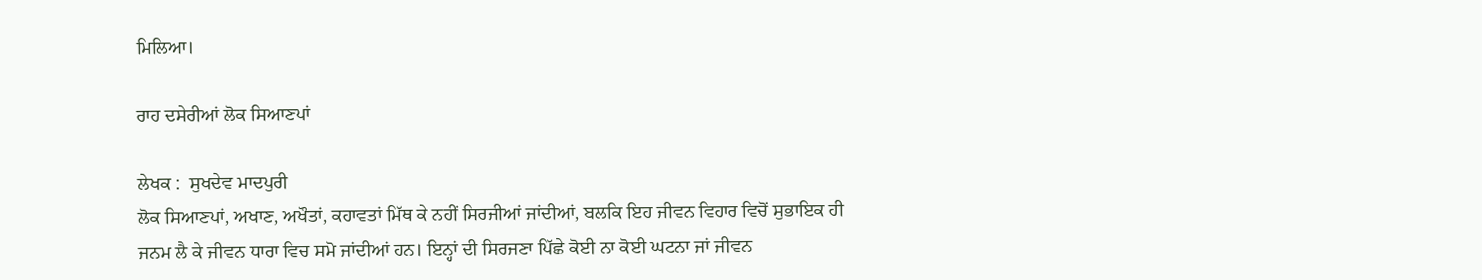ਮਿਲਿਆ।

ਰਾਹ ਦਸੇਰੀਆਂ ਲੋਕ ਸਿਆਣਪਾਂ

ਲੇਖਕ :  ਸੁਖਦੇਵ ਮਾਦਪੁਰੀ
ਲੋਕ ਸਿਆਣਪਾਂ, ਅਖਾਣ, ਅਖੌਤਾਂ, ਕਹਾਵਤਾਂ ਮਿੱਥ ਕੇ ਨਹੀਂ ਸਿਰਜੀਆਂ ਜਾਂਦੀਆਂ, ਬਲਕਿ ਇਹ ਜੀਵਨ ਵਿਹਾਰ ਵਿਚੋਂ ਸੁਭਾਇਕ ਹੀ ਜਨਮ ਲੈ ਕੇ ਜੀਵਨ ਧਾਰਾ ਵਿਚ ਸਮੋ ਜਾਂਦੀਆਂ ਹਨ। ਇਨ੍ਹਾਂ ਦੀ ਸਿਰਜਣਾ ਪਿੱਛੇ ਕੋਈ ਨਾ ਕੋਈ ਘਟਨਾ ਜਾਂ ਜੀਵਨ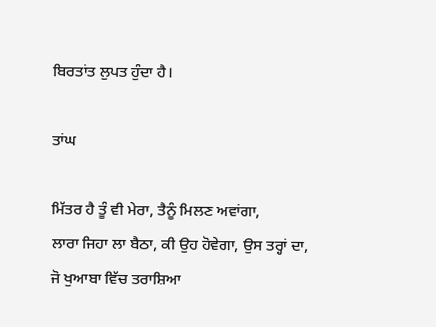ਬਿਰਤਾਂਤ ਲੁਪਤ ਹੁੰਦਾ ਹੈ।

ਤਾਂਘ

ਮਿੱਤਰ ਹੈ ਤੂੰ ਵੀ ਮੇਰਾ, ਤੈਨੂੰ ਮਿਲਣ ਅਵਾਂਗਾ,
ਲਾਰਾ ਜਿਹਾ ਲਾ ਬੈਠਾ, ਕੀ ਉਹ ਹੋਵੇਗਾ, ਉਸ ਤਰ੍ਹਾਂ ਦਾ,
ਜੋ ਖੁਆਬਾ ਵਿੱਚ ਤਰਾਸ਼ਿਆ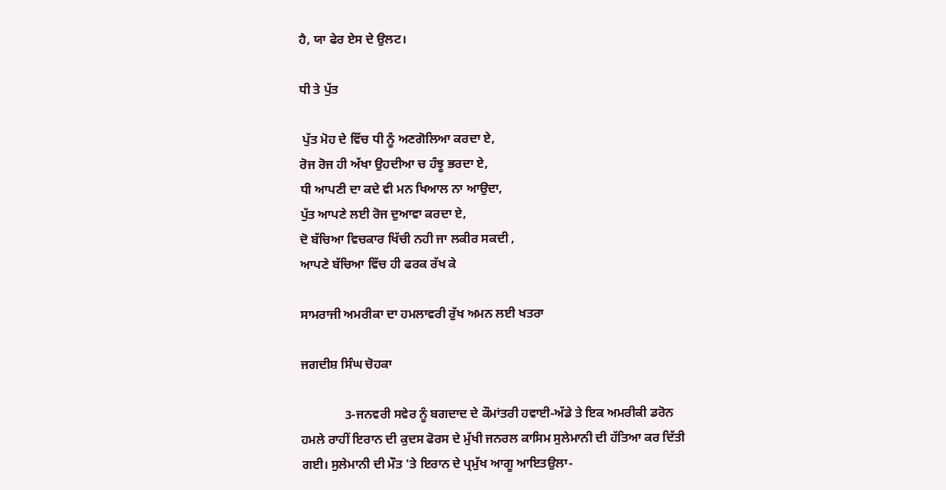ਹੈ, ਯਾ ਫੇਰ ਏਸ ਦੇ ਉਲਟ।

ਧੀ ਤੇ ਪੁੱਤ

 ਪੁੱਤ ਮੋਹ ਦੇ ਵਿੱਚ ਧੀ ਨੂੰ ਅਣਗੋਲਿਆ ਕਰਦਾ ਏ,
ਰੋਜ ਰੋਜ ਹੀ ਅੱਖਾ ਉਹਦੀਆ ਚ ਹੰਝੂ ਭਰਦਾ ਏ,
ਧੀ ਆਪਣੀ ਦਾ ਕਦੇ ਵੀ ਮਨ ਖਿਆਲ ਨਾ ਆਉਦਾ,
ਪੁੱਤ ਆਪਣੇ ਲਈ ਰੋਜ ਦੁਆਵਾ ਕਰਦਾ ਏ,
ਦੋ ਬੱਚਿਆ ਵਿਚਕਾਰ ਖਿੱਚੀ ਨਹੀ ਜਾ ਲਕੀਰ ਸਕਦੀ ,
ਆਪਣੇ ਬੱਚਿਆ ਵਿੱਚ ਹੀ ਫਰਕ ਰੱਖ ਕੇ

ਸਾਮਰਾਜੀ ਅਮਰੀਕਾ ਦਾ ਹਮਲਾਵਰੀ ਰੁੱਖ ਅਮਨ ਲਈ ਖਤਰਾ

ਜਗਦੀਸ਼ ਸਿੰਘ ਚੋਹਕਾ

              3-ਜਨਵਰੀ ਸਵੇਰ ਨੂੰ ਬਗਦਾਦ ਦੇ ਕੌਮਾਂਤਰੀ ਹਵਾਈ-ਅੱਡੇ ਤੇ ਇਕ ਅਮਰੀਕੀ ਡਰੋਨ ਹਮਲੇ ਰਾਹੀਂ ਇਰਾਨ ਦੀ ਕੁਦਸ ਫੋਰਸ ਦੇ ਮੁੱਖੀ ਜਨਰਲ ਕਾਸਿਮ ਸੁਲੇਮਾਨੀ ਦੀ ਹੱਤਿਆ ਕਰ ਦਿੱਤੀ ਗਈ। ਸੁਲੇਮਾਨੀ ਦੀ ਮੌਤ 'ਤੇ ਇਰਾਨ ਦੇ ਪ੍ਰਮੁੱਖ ਆਗੂ ਆਇਤਉਲਾ-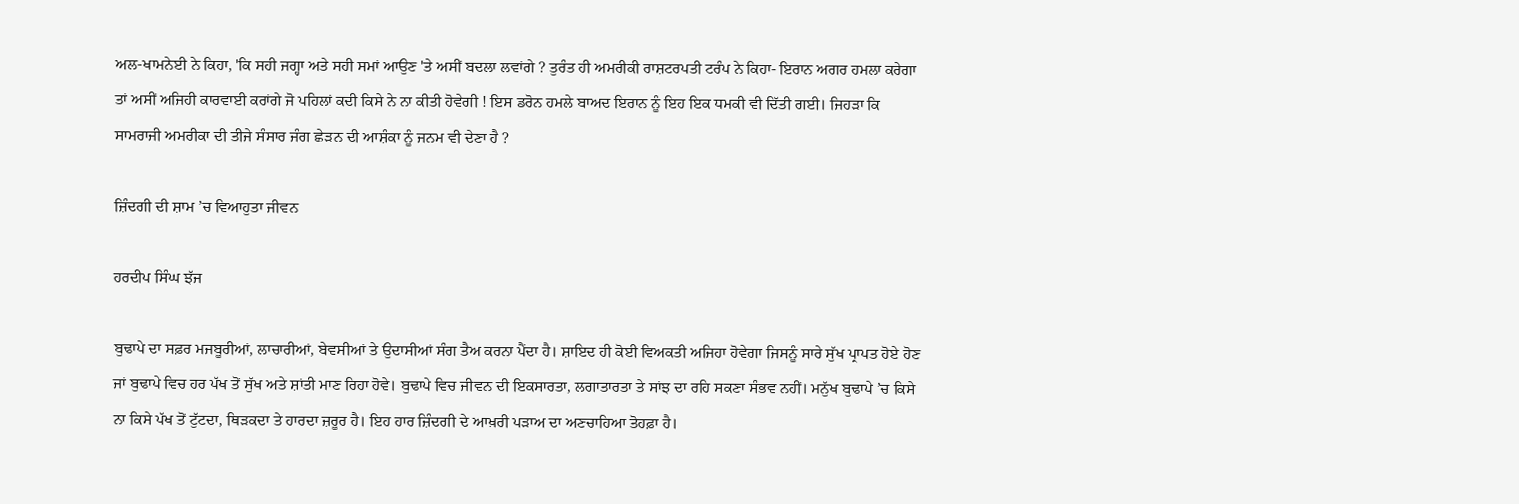ਅਲ-ਖਾਮਨੇਈ ਨੇ ਕਿਹਾ, 'ਕਿ ਸਹੀ ਜਗ੍ਹਾ ਅਤੇ ਸਹੀ ਸਮਾਂ ਆਉਣ 'ਤੇ ਅਸੀਂ ਬਦਲਾ ਲਵਾਂਗੇ ? ਤੁਰੰਤ ਹੀ ਅਮਰੀਕੀ ਰਾਸ਼ਟਰਪਤੀ ਟਰੰਪ ਨੇ ਕਿਹਾ- ਇਰਾਨ ਅਗਰ ਹਮਲਾ ਕਰੇਗਾ ਤਾਂ ਅਸੀਂ ਅਜਿਹੀ ਕਾਰਵਾਈ ਕਰਾਂਗੇ ਜੋ ਪਹਿਲਾਂ ਕਦੀ ਕਿਸੇ ਨੇ ਨਾ ਕੀਤੀ ਹੋਵੇਗੀ ! ਇਸ ਡਰੋਨ ਹਮਲੇ ਬਾਅਦ ਇਰਾਨ ਨੂੰ ਇਹ ਇਕ ਧਮਕੀ ਵੀ ਦਿੱਤੀ ਗਈ। ਜਿਹੜਾ ਕਿ ਸਾਮਰਾਜੀ ਅਮਰੀਕਾ ਦੀ ਤੀਜੇ ਸੰਸਾਰ ਜੰਗ ਛੇੜਨ ਦੀ ਆਸ਼ੰਕਾ ਨੂੰ ਜਨਮ ਵੀ ਦੇਣਾ ਹੈ ?

ਜ਼ਿੰਦਗੀ ਦੀ ਸ਼ਾਮ ’ਚ ਵਿਆਹੁਤਾ ਜੀਵਨ

ਹਰਦੀਪ ਸਿੰਘ ਝੱਜ

ਬੁਢਾਪੇ ਦਾ ਸਫ਼ਰ ਮਜਬੂਰੀਆਂ, ਲਾਚਾਰੀਆਂ, ਬੇਵਸੀਆਂ ਤੇ ਉਦਾਸੀਆਂ ਸੰਗ ਤੈਅ ਕਰਨਾ ਪੈਂਦਾ ਹੈ। ਸ਼ਾਇਦ ਹੀ ਕੋਈ ਵਿਅਕਤੀ ਅਜਿਹਾ ਹੋਵੇਗਾ ਜਿਸਨੂੰ ਸਾਰੇ ਸੁੱਖ ਪ੍ਰਾਪਤ ਹੋਏ ਹੋਣ ਜਾਂ ਬੁਢਾਪੇ ਵਿਚ ਹਰ ਪੱਖ ਤੋਂ ਸੁੱਖ ਅਤੇ ਸ਼ਾਂਤੀ ਮਾਣ ਰਿਹਾ ਹੋਵੇ। ਬੁਢਾਪੇ ਵਿਚ ਜੀਵਨ ਦੀ ਇਕਸਾਰਤਾ, ਲਗਾਤਾਰਤਾ ਤੇ ਸਾਂਝ ਦਾ ਰਹਿ ਸਕਣਾ ਸੰਭਵ ਨਹੀਂ। ਮਨੁੱਖ ਬੁਢਾਪੇ ’ਚ ਕਿਸੇ ਨਾ ਕਿਸੇ ਪੱਖ ਤੋਂ ਟੁੱਟਦਾ, ਥਿੜਕਦਾ ਤੇ ਹਾਰਦਾ ਜ਼ਰੂਰ ਹੈ। ਇਹ ਹਾਰ ਜ਼ਿੰਦਗੀ ਦੇ ਆਖ਼ਰੀ ਪੜਾਅ ਦਾ ਅਣਚਾਹਿਆ ਤੋਹਫ਼ਾ ਹੈ।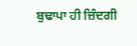ਬੁਢਾਪਾ ਹੀ ਜ਼ਿੰਦਗੀ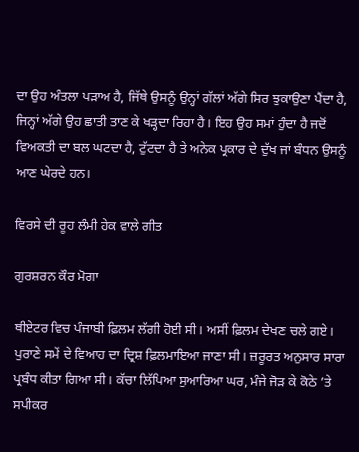ਦਾ ਉਹ ਅੰਤਲਾ ਪੜਾਅ ਹੈ, ਜਿੱਥੇ ਉਸਨੂੰ ਉਨ੍ਹਾਂ ਗੱਲਾਂ ਅੱਗੇ ਸਿਰ ਝੁਕਾਉਣਾ ਪੈਂਦਾ ਹੈ, ਜਿਨ੍ਹਾਂ ਅੱਗੇ ਉਹ ਛਾਤੀ ਤਾਣ ਕੇ ਖੜ੍ਹਦਾ ਰਿਹਾ ਹੈ। ਇਹ ਉਹ ਸਮਾਂ ਹੁੰਦਾ ਹੈ ਜਦੋਂ ਵਿਅਕਤੀ ਦਾ ਬਲ ਘਟਦਾ ਹੈ, ਟੁੱਟਦਾ ਹੈ ਤੇ ਅਨੇਕ ਪ੍ਰਕਾਰ ਦੇ ਦੁੱਖ ਜਾਂ ਬੰਧਨ ਉਸਨੂੰ ਆਣ ਘੇਰਦੇ ਹਨ।

ਵਿਰਸੇ ਦੀ ਰੂਹ ਲੰਮੀ ਹੇਕ ਵਾਲੇ ਗੀਤ

ਗੁਰਸ਼ਰਨ ਕੌਰ ਮੋਗਾ

ਥੀਏਟਰ ਵਿਚ ਪੰਜਾਬੀ ਫ਼ਿਲਮ ਲੱਗੀ ਹੋਈ ਸੀ। ਅਸੀਂ ਫ਼ਿਲਮ ਦੇਖਣ ਚਲੇ ਗਏ। ਪੁਰਾਣੇ ਸਮੇਂ ਦੇ ਵਿਆਹ ਦਾ ਦ੍ਰਿਸ਼ ਫ਼ਿਲਮਾਇਆ ਜਾਣਾ ਸੀ। ਜ਼ਰੂਰਤ ਅਨੁਸਾਰ ਸਾਰਾ ਪ੍ਰਬੰਧ ਕੀਤਾ ਗਿਆ ਸੀ। ਕੱਚਾ ਲਿੱਪਿਆ ਸੁਆਰਿਆ ਘਰ, ਮੰਜੇ ਜੋੜ ਕੇ ਕੋਠੇ ’ਤੇ ਸਪੀਕਰ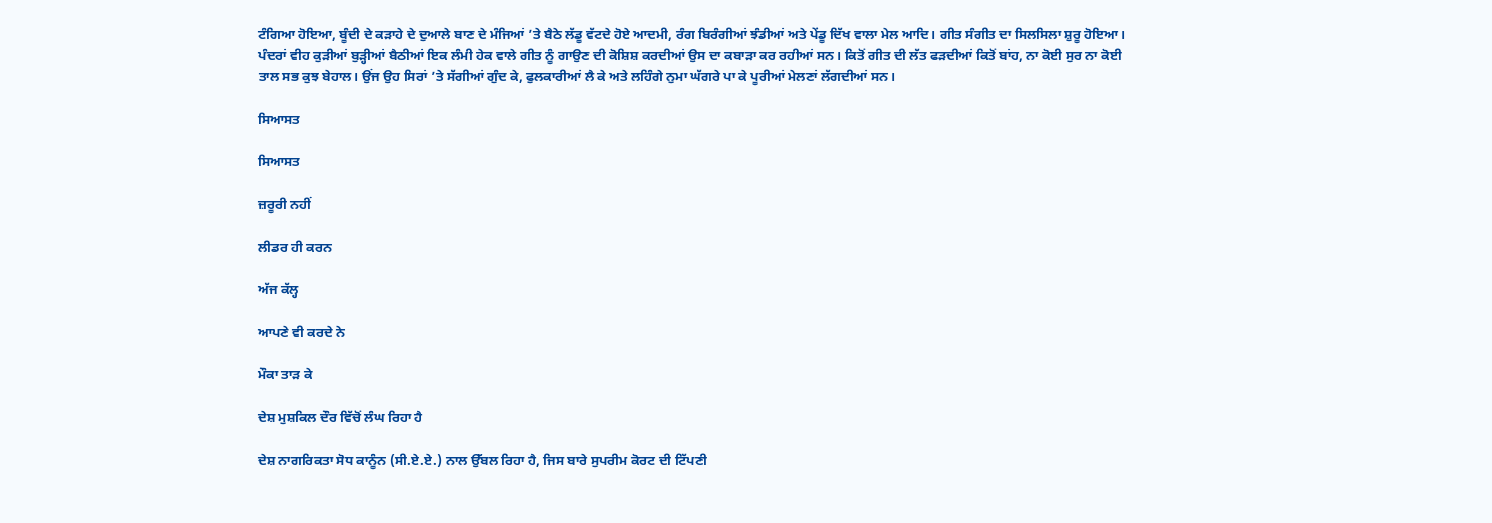ਟੰਗਿਆ ਹੋਇਆ, ਬੂੰਦੀ ਦੇ ਕੜਾਹੇ ਦੇ ਦੁਆਲੇ ਬਾਣ ਦੇ ਮੰਜਿਆਂ ’ਤੇ ਬੈਠੇ ਲੱਡੂ ਵੱਟਦੇ ਹੋਏ ਆਦਮੀ, ਰੰਗ ਬਿਰੰਗੀਆਂ ਝੰਡੀਆਂ ਅਤੇ ਪੇਂਡੂ ਦਿੱਖ ਵਾਲਾ ਮੇਲ ਆਦਿ। ਗੀਤ ਸੰਗੀਤ ਦਾ ਸਿਲਸਿਲਾ ਸ਼ੁਰੂ ਹੋਇਆ। ਪੰਦਰਾਂ ਵੀਹ ਕੁੜੀਆਂ ਬੁੜ੍ਹੀਆਂ ਬੈਠੀਆਂ ਇਕ ਲੰਮੀ ਹੇਕ ਵਾਲੇ ਗੀਤ ਨੂੰ ਗਾਉਣ ਦੀ ਕੋਸ਼ਿਸ਼ ਕਰਦੀਆਂ ਉਸ ਦਾ ਕਬਾੜਾ ਕਰ ਰਹੀਆਂ ਸਨ। ਕਿਤੋਂ ਗੀਤ ਦੀ ਲੱਤ ਫੜਦੀਆਂ ਕਿਤੋਂ ਬਾਂਹ, ਨਾ ਕੋਈ ਸੁਰ ਨਾ ਕੋਈ ਤਾਲ ਸਭ ਕੁਝ ਬੇਹਾਲ। ਉਂਜ ਉਹ ਸਿਰਾਂ ’ਤੇ ਸੱਗੀਆਂ ਗੁੰਦ ਕੇ, ਫੁਲਕਾਰੀਆਂ ਲੈ ਕੇ ਅਤੇ ਲਹਿੰਗੇ ਨੁਮਾ ਘੱਗਰੇ ਪਾ ਕੇ ਪੂਰੀਆਂ ਮੇਲਣਾਂ ਲੱਗਦੀਆਂ ਸਨ।

ਸਿਆਸਤ

ਸਿਆਸਤ

ਜ਼ਰੂਰੀ ਨਹੀਂ

ਲੀਡਰ ਹੀ ਕਰਨ

ਅੱਜ ਕੱਲ੍ਹ

ਆਪਣੇ ਵੀ ਕਰਦੇ ਨੇ

ਮੌਕਾ ਤਾੜ ਕੇ

ਦੇਸ਼ ਮੁਸ਼ਕਿਲ ਦੌਰ ਵਿੱਚੋਂ ਲੰਘ ਰਿਹਾ ਹੈ

ਦੇਸ਼ ਨਾਗਰਿਕਤਾ ਸੋਧ ਕਾਨੂੰਨ (ਸੀ.ਏ.ਏ.) ਨਾਲ ਉੱਬਲ ਰਿਹਾ ਹੈ, ਜਿਸ ਬਾਰੇ ਸੁਪਰੀਮ ਕੋਰਟ ਦੀ ਟਿੱਪਣੀ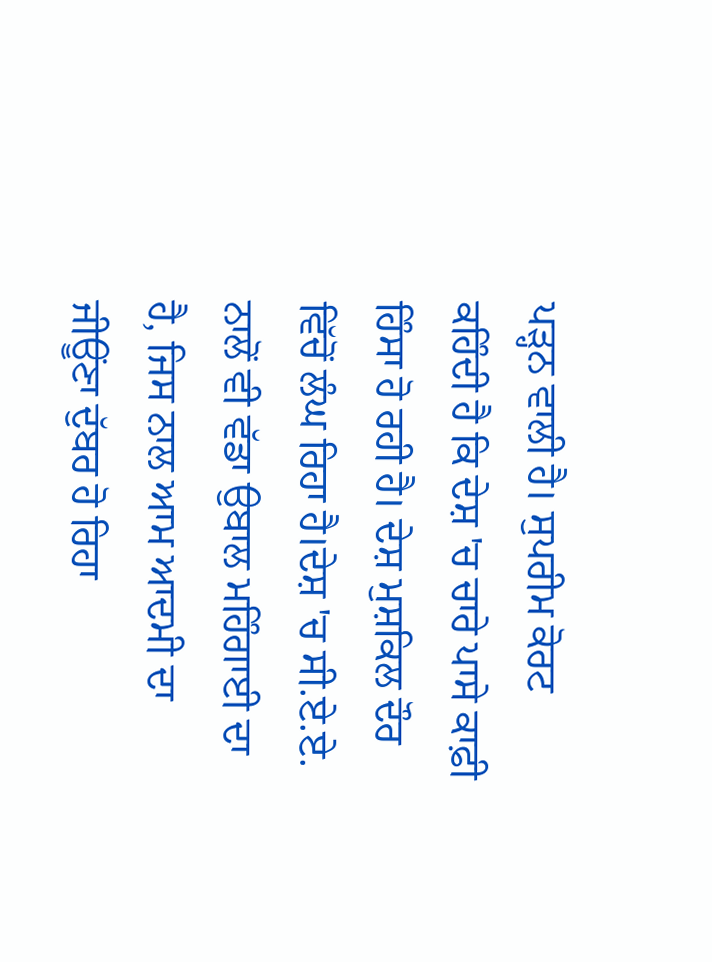ਪੜ੍ਹਨ ਵਾਲੀ ਹੈ। ਸੁਪਰੀਮ ਕੋਰਟ ਕਹਿੰਦੀ ਹੈ ਕਿ ਦੇਸ਼ 'ਚ ਚਾਰੇ ਪਾਸੇ ਕਾਫ਼ੀ ਹਿੰਸਾ ਹੋ ਰਹੀ ਹੈ। ਦੇਸ਼ ਮੁਸ਼ਕਿਲ ਦੌਰ ਵਿੱਚੋਂ ਲੰਘ ਰਿਹਾ ਹੈ।ਦੇਸ਼ 'ਚ ਸੀ.ਏ.ਏ. ਨਾਲੋਂ ਵੀ ਵੱਡਾ ਉਬਾਲ ਮਹਿੰਗਾਈ ਦਾ ਹੈ, ਜਿਸ ਨਾਲ ਆਮ ਆਦਮੀ ਦਾ ਜੀਊਂਣਾ ਦੁੱਬਰ ਹੋ ਰਿਹਾ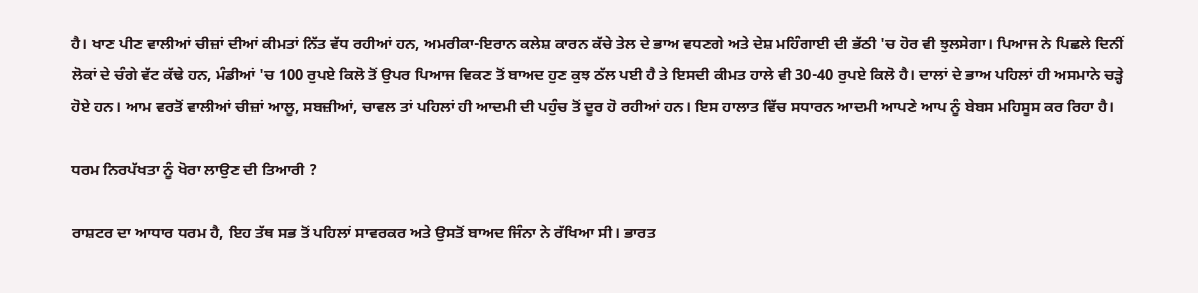ਹੈ। ਖਾਣ ਪੀਣ ਵਾਲੀਆਂ ਚੀਜ਼ਾਂ ਦੀਆਂ ਕੀਮਤਾਂ ਨਿੱਤ ਵੱਧ ਰਹੀਆਂ ਹਨ, ਅਮਰੀਕਾ-ਇਰਾਨ ਕਲੇਸ਼ ਕਾਰਨ ਕੱਚੇ ਤੇਲ ਦੇ ਭਾਅ ਵਧਣਗੇ ਅਤੇ ਦੇਸ਼ ਮਹਿੰਗਾਈ ਦੀ ਭੱਠੀ 'ਚ ਹੋਰ ਵੀ ਝੁਲਸੇਗਾ। ਪਿਆਜ ਨੇ ਪਿਛਲੇ ਦਿਨੀਂ ਲੋਕਾਂ ਦੇ ਚੰਗੇ ਵੱਟ ਕੱਢੇ ਹਨ, ਮੰਡੀਆਂ 'ਚ 100 ਰੁਪਏ ਕਿਲੋ ਤੋਂ ਉਪਰ ਪਿਆਜ ਵਿਕਣ ਤੋਂ ਬਾਅਦ ਹੁਣ ਕੁਝ ਠੱਲ ਪਈ ਹੈ ਤੇ ਇਸਦੀ ਕੀਮਤ ਹਾਲੇ ਵੀ 30-40 ਰੁਪਏ ਕਿਲੋ ਹੈ। ਦਾਲਾਂ ਦੇ ਭਾਅ ਪਹਿਲਾਂ ਹੀ ਅਸਮਾਨੇ ਚੜ੍ਹੇ ਹੋਏ ਹਨ। ਆਮ ਵਰਤੋਂ ਵਾਲੀਆਂ ਚੀਜ਼ਾਂ ਆਲੂ, ਸਬਜ਼ੀਆਂ, ਚਾਵਲ ਤਾਂ ਪਹਿਲਾਂ ਹੀ ਆਦਮੀ ਦੀ ਪਹੁੰਚ ਤੋਂ ਦੂਰ ਹੋ ਰਹੀਆਂ ਹਨ। ਇਸ ਹਾਲਾਤ ਵਿੱਚ ਸਧਾਰਨ ਆਦਮੀ ਆਪਣੇ ਆਪ ਨੂੰ ਬੇਬਸ ਮਹਿਸੂਸ ਕਰ ਰਿਹਾ ਹੈ।

ਧਰਮ ਨਿਰਪੱਖਤਾ ਨੂੰ ਖੋਰਾ ਲਾਉਣ ਦੀ ਤਿਆਰੀ ?

ਰਾਸ਼ਟਰ ਦਾ ਆਧਾਰ ਧਰਮ ਹੈ, ਇਹ ਤੱਥ ਸਭ ਤੋਂ ਪਹਿਲਾਂ ਸਾਵਰਕਰ ਅਤੇ ਉਸਤੋਂ ਬਾਅਦ ਜਿੰਨਾ ਨੇ ਰੱਖਿਆ ਸੀ। ਭਾਰਤ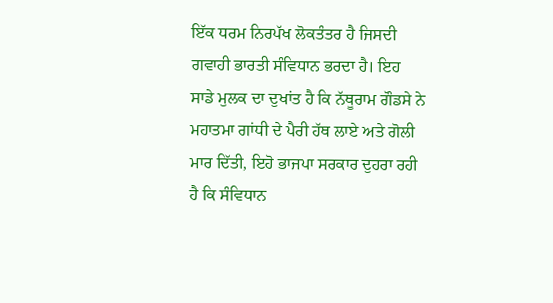ਇੱਕ ਧਰਮ ਨਿਰਪੱਖ ਲੋਕਤੰਤਰ ਹੈ ਜਿਸਦੀ ਗਵਾਹੀ ਭਾਰਤੀ ਸੰਵਿਧਾਨ ਭਰਦਾ ਹੈ। ਇਹ ਸਾਡੇ ਮੁਲਕ ਦਾ ਦੁਖਾਂਤ ਹੈ ਕਿ ਨੱਥੂਰਾਮ ਗੌਡਸੇ ਨੇ ਮਹਾਤਮਾ ਗਾਂਧੀ ਦੇ ਪੈਰੀ ਹੱਥ ਲਾਏ ਅਤੇ ਗੋਲੀ ਮਾਰ ਦਿੱਤੀ, ਇਹੋ ਭਾਜਪਾ ਸਰਕਾਰ ਦੁਹਰਾ ਰਹੀ ਹੈ ਕਿ ਸੰਵਿਧਾਨ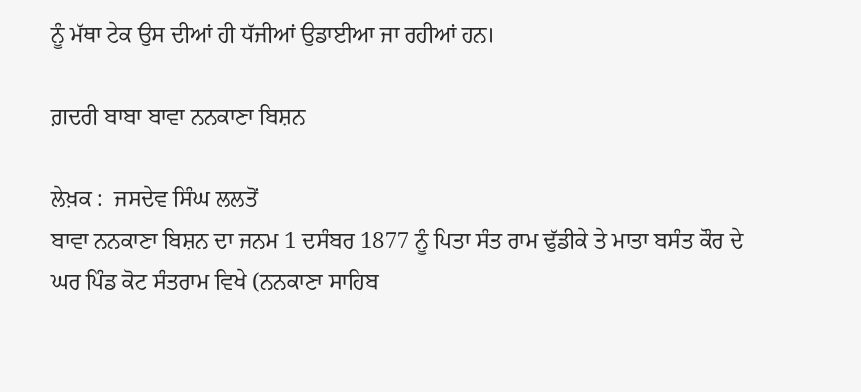ਨੂੰ ਮੱਥਾ ਟੇਕ ਉਸ ਦੀਆਂ ਹੀ ਧੱਜੀਆਂ ਉਡਾਈਆ ਜਾ ਰਹੀਆਂ ਹਨ।

ਗ਼ਦਰੀ ਬਾਬਾ ਬਾਵਾ ਨਨਕਾਣਾ ਬਿਸ਼ਨ

ਲੇਖ਼ਕ :  ਜਸਦੇਵ ਸਿੰਘ ਲਲਤੋਂ
ਬਾਵਾ ਨਨਕਾਣਾ ਬਿਸ਼ਨ ਦਾ ਜਨਮ 1 ਦਸੰਬਰ 1877 ਨੂੰ ਪਿਤਾ ਸੰਤ ਰਾਮ ਢੁੱਡੀਕੇ ਤੇ ਮਾਤਾ ਬਸੰਤ ਕੌਰ ਦੇ ਘਰ ਪਿੰਡ ਕੋਟ ਸੰਤਰਾਮ ਵਿਖੇ (ਨਨਕਾਣਾ ਸਾਹਿਬ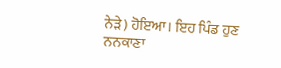ਨੇੜੇ) ਹੋਇਆ। ਇਹ ਪਿੰਡ ਹੁਣ ਨਨਕਾਣਾ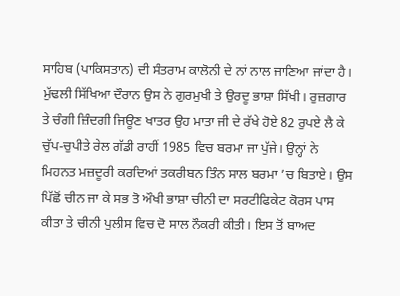ਸਾਹਿਬ (ਪਾਕਿਸਤਾਨ) ਦੀ ਸੰਤਰਾਮ ਕਾਲੋਨੀ ਦੇ ਨਾਂ ਨਾਲ ਜਾਣਿਆ ਜਾਂਦਾ ਹੈ। ਮੁੱਢਲੀ ਸਿੱਖਿਆ ਦੌਰਾਨ ਉਸ ਨੇ ਗੁਰਮੁਖੀ ਤੇ ਉਰਦੂ ਭਾਸ਼ਾ ਸਿੱਖੀ। ਰੁਜ਼ਗਾਰ ਤੇ ਚੰਗੀ ਜ਼ਿੰਦਗੀ ਜਿਊਣ ਖਾਤਰ ਉਹ ਮਾਤਾ ਜੀ ਦੇ ਰੱਖੇ ਹੋਏ 82 ਰੁਪਏ ਲੈ ਕੇ ਚੁੱਪ-ਚੁਪੀਤੇ ਰੇਲ ਗੱਡੀ ਰਾਹੀਂ 1985 ਵਿਚ ਬਰਮਾ ਜਾ ਪੁੱਜੇ। ਉਨ੍ਹਾਂ ਨੇ ਮਿਹਨਤ ਮਜ਼ਦੂਰੀ ਕਰਦਿਆਂ ਤਕਰੀਬਨ ਤਿੰਨ ਸਾਲ ਬਰਮਾ ’ਚ ਬਿਤਾਏ। ਉਸ ਪਿੱਛੋਂ ਚੀਨ ਜਾ ਕੇ ਸਭ ਤੋ ਔਖੀ ਭਾਸ਼ਾ ਚੀਨੀ ਦਾ ਸਰਟੀਫਿਕੇਟ ਕੋਰਸ ਪਾਸ ਕੀਤਾ ਤੇ ਚੀਨੀ ਪੁਲੀਸ ਵਿਚ ਦੋ ਸਾਲ ਨੌਕਰੀ ਕੀਤੀ। ਇਸ ਤੋਂ ਬਾਅਦ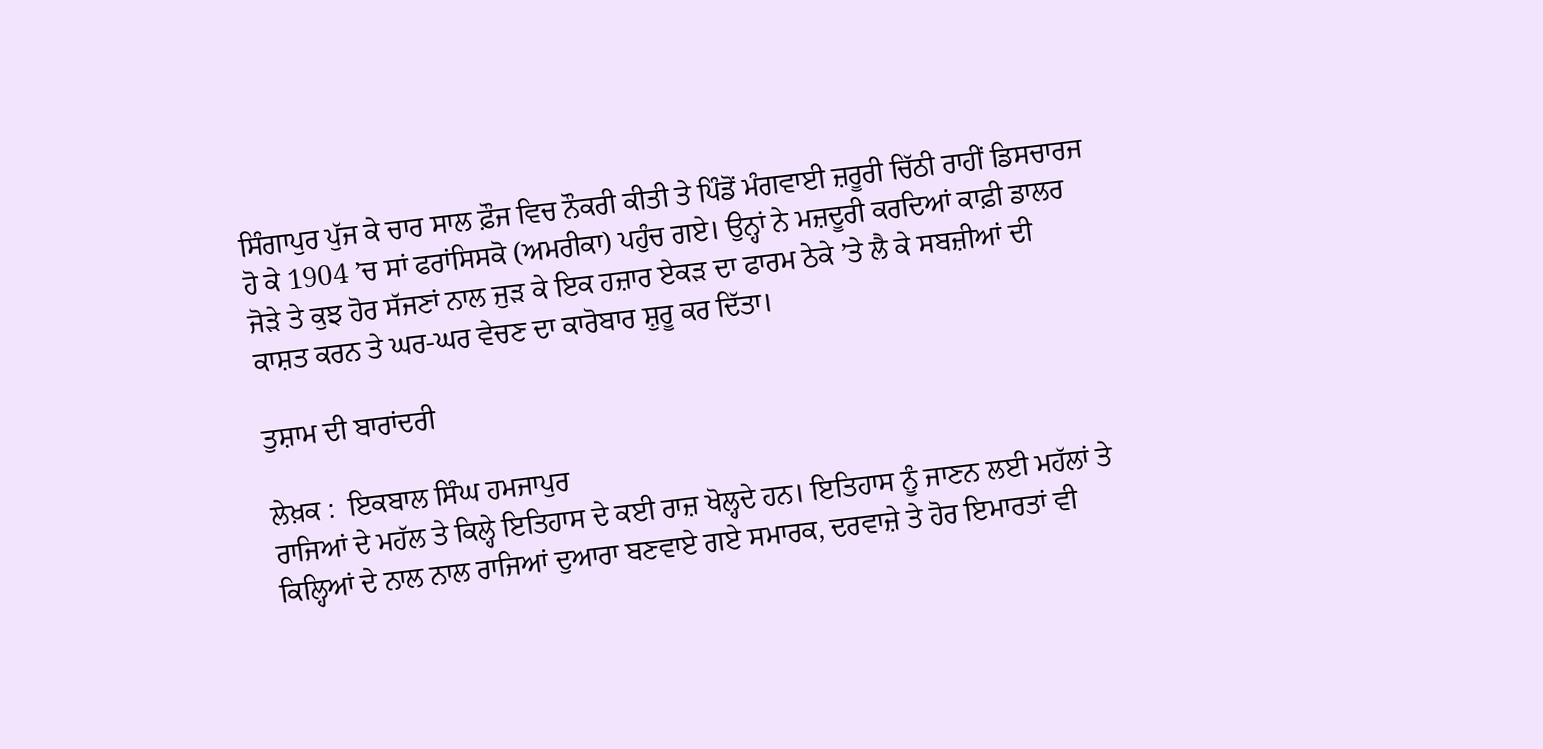ਸਿੰਗਾਪੁਰ ਪੁੱਜ ਕੇ ਚਾਰ ਸਾਲ ਫ਼ੌਜ ਵਿਚ ਨੌਕਰੀ ਕੀਤੀ ਤੇ ਪਿੰਡੋਂ ਮੰਗਵਾਈ ਜ਼ਰੂਰੀ ਚਿੱਠੀ ਰਾਹੀਂ ਡਿਸਚਾਰਜ ਹੋ ਕੇ 1904 ’ਚ ਸਾਂ ਫਰਾਂਸਿਸਕੋ (ਅਮਰੀਕਾ) ਪਹੁੰਚ ਗਏ। ਉਨ੍ਹਾਂ ਨੇ ਮਜ਼ਦੂਰੀ ਕਰਦਿਆਂ ਕਾਫ਼ੀ ਡਾਲਰ ਜੋੜੇ ਤੇ ਕੁਝ ਹੋਰ ਸੱਜਣਾਂ ਨਾਲ ਜੁੜ ਕੇ ਇਕ ਹਜ਼ਾਰ ਏਕੜ ਦਾ ਫਾਰਮ ਠੇਕੇ ’ਤੇ ਲੈ ਕੇ ਸਬਜ਼ੀਆਂ ਦੀ ਕਾਸ਼ਤ ਕਰਨ ਤੇ ਘਰ-ਘਰ ਵੇਚਣ ਦਾ ਕਾਰੋਬਾਰ ਸ਼ੁਰੂ ਕਰ ਦਿੱਤਾ।

ਤੁਸ਼ਾਮ ਦੀ ਬਾਰਾਂਦਰੀ

ਲੇਖ਼ਕ :  ਇਕਬਾਲ ਸਿੰਘ ਹਮਜਾਪੁਰ
ਰਾਜਿਆਂ ਦੇ ਮਹੱਲ ਤੇ ਕਿਲ੍ਹੇ ਇਤਿਹਾਸ ਦੇ ਕਈ ਰਾਜ਼ ਖੋਲ੍ਹਦੇ ਹਨ। ਇਤਿਹਾਸ ਨੂੰ ਜਾਣਨ ਲਈ ਮਹੱਲਾਂ ਤੇ ਕਿਲ੍ਹਿਆਂ ਦੇ ਨਾਲ ਨਾਲ ਰਾਜਿਆਂ ਦੁਆਰਾ ਬਣਵਾਏ ਗਏ ਸਮਾਰਕ, ਦਰਵਾਜ਼ੇ ਤੇ ਹੋਰ ਇਮਾਰਤਾਂ ਵੀ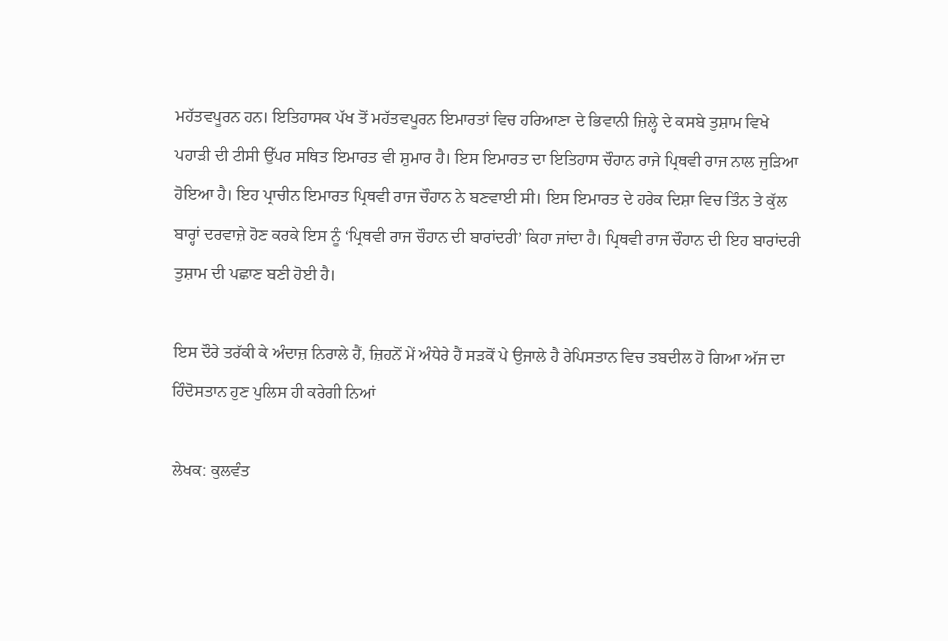ਮਹੱਤਵਪੂਰਨ ਹਨ। ਇਤਿਹਾਸਕ ਪੱਖ ਤੋਂ ਮਹੱਤਵਪੂਰਨ ਇਮਾਰਤਾਂ ਵਿਚ ਹਰਿਆਣਾ ਦੇ ਭਿਵਾਨੀ ਜ਼ਿਲ੍ਹੇ ਦੇ ਕਸਬੇ ਤੁਸ਼ਾਮ ਵਿਖੇ ਪਹਾੜੀ ਦੀ ਟੀਸੀ ਉੱਪਰ ਸਥਿਤ ਇਮਾਰਤ ਵੀ ਸ਼ੁਮਾਰ ਹੈ। ਇਸ ਇਮਾਰਤ ਦਾ ਇਤਿਹਾਸ ਚੌਹਾਨ ਰਾਜੇ ਪ੍ਰਿਥਵੀ ਰਾਜ ਨਾਲ ਜੁੜਿਆ ਹੋਇਆ ਹੈ। ਇਹ ਪ੍ਰਾਚੀਨ ਇਮਾਰਤ ਪ੍ਰਿਥਵੀ ਰਾਜ ਚੌਹਾਨ ਨੇ ਬਣਵਾਈ ਸੀ। ਇਸ ਇਮਾਰਤ ਦੇ ਹਰੇਕ ਦਿਸ਼ਾ ਵਿਚ ਤਿੰਨ ਤੇ ਕੁੱਲ ਬਾਰ੍ਹਾਂ ਦਰਵਾਜ਼ੇ ਹੋਣ ਕਰਕੇ ਇਸ ਨੂੰ ‘ਪ੍ਰਿਥਵੀ ਰਾਜ ਚੌਹਾਨ ਦੀ ਬਾਰਾਂਦਰੀ’ ਕਿਹਾ ਜਾਂਦਾ ਹੈ। ਪ੍ਰਿਥਵੀ ਰਾਜ ਚੌਹਾਨ ਦੀ ਇਹ ਬਾਰਾਂਦਰੀ ਤੁਸ਼ਾਮ ਦੀ ਪਛਾਣ ਬਣੀ ਹੋਈ ਹੈ।

ਇਸ ਦੌਰੇ ਤਰੱਕੀ ਕੇ ਅੰਦਾਜ਼ ਨਿਰਾਲੇ ਹੈਂ, ਜ਼ਿਹਨੋਂ ਮੇਂ ਅੰਧੇਰੇ ਹੈਂ ਸੜਕੋਂ ਪੇ ਉਜਾਲੇ ਹੈ ਰੇਪਿਸਤਾਨ ਵਿਚ ਤਬਦੀਲ ਹੋ ਗਿਆ ਅੱਜ ਦਾ ਹਿੰਦੋਸਤਾਨ ਹੁਣ ਪੁਲਿਸ ਹੀ ਕਰੇਗੀ ਨਿਆਂ

ਲੇਖਕ: ਕੁਲਵੰਤ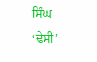ਸਿੰਘ ‘ਢੇਸੀ’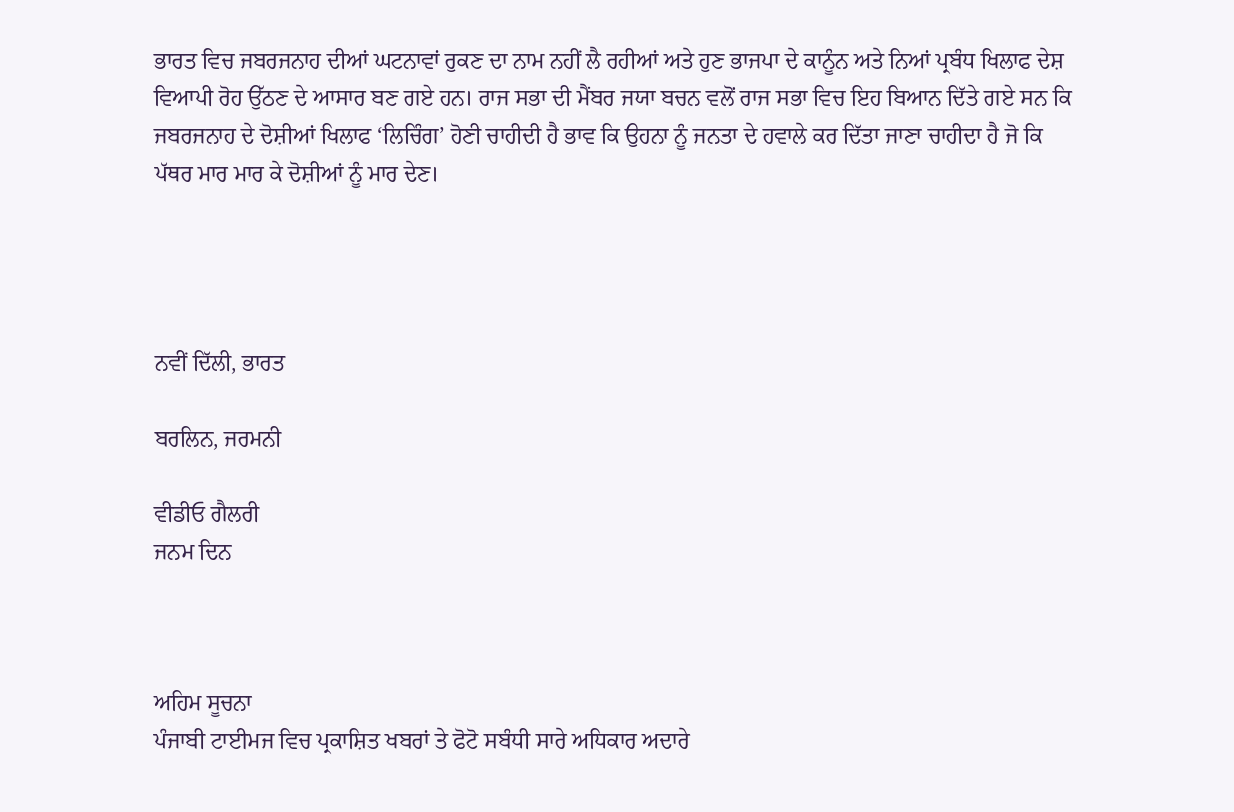ਭਾਰਤ ਵਿਚ ਜਬਰਜਨਾਹ ਦੀਆਂ ਘਟਨਾਵਾਂ ਰੁਕਣ ਦਾ ਨਾਮ ਨਹੀਂ ਲੈ ਰਹੀਆਂ ਅਤੇ ਹੁਣ ਭਾਜਪਾ ਦੇ ਕਾਨੂੰਨ ਅਤੇ ਨਿਆਂ ਪ੍ਰਬੰਧ ਖਿਲਾਫ ਦੇਸ਼ ਵਿਆਪੀ ਰੋਹ ਉੱਠਣ ਦੇ ਆਸਾਰ ਬਣ ਗਏ ਹਨ। ਰਾਜ ਸਭਾ ਦੀ ਮੈਂਬਰ ਜਯਾ ਬਚਨ ਵਲੋਂ ਰਾਜ ਸਭਾ ਵਿਚ ਇਹ ਬਿਆਨ ਦਿੱਤੇ ਗਏ ਸਨ ਕਿ ਜਬਰਜਨਾਹ ਦੇ ਦੋਸ਼ੀਆਂ ਖਿਲਾਫ ‘ਲਿਚਿੰਗ’ ਹੋਣੀ ਚਾਹੀਦੀ ਹੈ ਭਾਵ ਕਿ ਉਹਨਾ ਨੂੰ ਜਨਤਾ ਦੇ ਹਵਾਲੇ ਕਰ ਦਿੱਤਾ ਜਾਣਾ ਚਾਹੀਦਾ ਹੈ ਜੋ ਕਿ ਪੱਥਰ ਮਾਰ ਮਾਰ ਕੇ ਦੋਸ਼ੀਆਂ ਨੂੰ ਮਾਰ ਦੇਣ।




ਨਵੀਂ ਦਿੱਲੀ, ਭਾਰਤ

ਬਰਲਿਨ, ਜਰਮਨੀ

ਵੀਡੀਓ ਗੈਲਰੀ
ਜਨਮ ਦਿਨ



ਅਹਿਮ ਸੂਚਨਾ
ਪੰਜਾਬੀ ਟਾਈਮਜ ਵਿਚ ਪ੍ਰਕਾਸ਼ਿਤ ਖਬਰਾਂ ਤੇ ਫੋਟੋ ਸਬੰਧੀ ਸਾਰੇ ਅਧਿਕਾਰ ਅਦਾਰੇ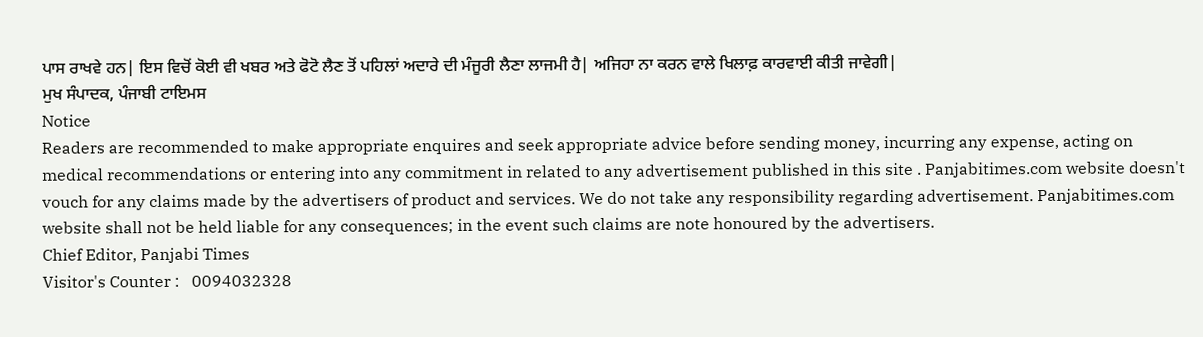ਪਾਸ ਰਾਖਵੇ ਹਨ| ਇਸ ਵਿਚੋਂ ਕੋਈ ਵੀ ਖਬਰ ਅਤੇ ਫੋਟੋ ਲੈਣ ਤੋਂ ਪਹਿਲਾਂ ਅਦਾਰੇ ਦੀ ਮੰਜੂਰੀ ਲੈਣਾ ਲਾਜਮੀ ਹੈ| ਅਜਿਹਾ ਨਾ ਕਰਨ ਵਾਲੇ ਖਿਲਾਫ਼ ਕਾਰਵਾਈ ਕੀਤੀ ਜਾਵੇਗੀ|
ਮੁਖ ਸੰਪਾਦਕ, ਪੰਜਾਬੀ ਟਾਇਮਸ
Notice
Readers are recommended to make appropriate enquires and seek appropriate advice before sending money, incurring any expense, acting on medical recommendations or entering into any commitment in related to any advertisement published in this site . Panjabitimes.com website doesn't vouch for any claims made by the advertisers of product and services. We do not take any responsibility regarding advertisement. Panjabitimes.com website shall not be held liable for any consequences; in the event such claims are note honoured by the advertisers.
Chief Editor, Panjabi Times
Visitor's Counter :   0094032328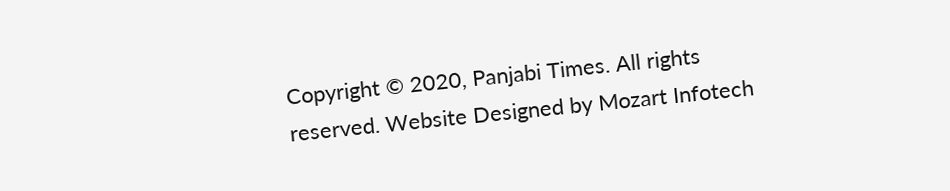Copyright © 2020, Panjabi Times. All rights reserved. Website Designed by Mozart Infotech